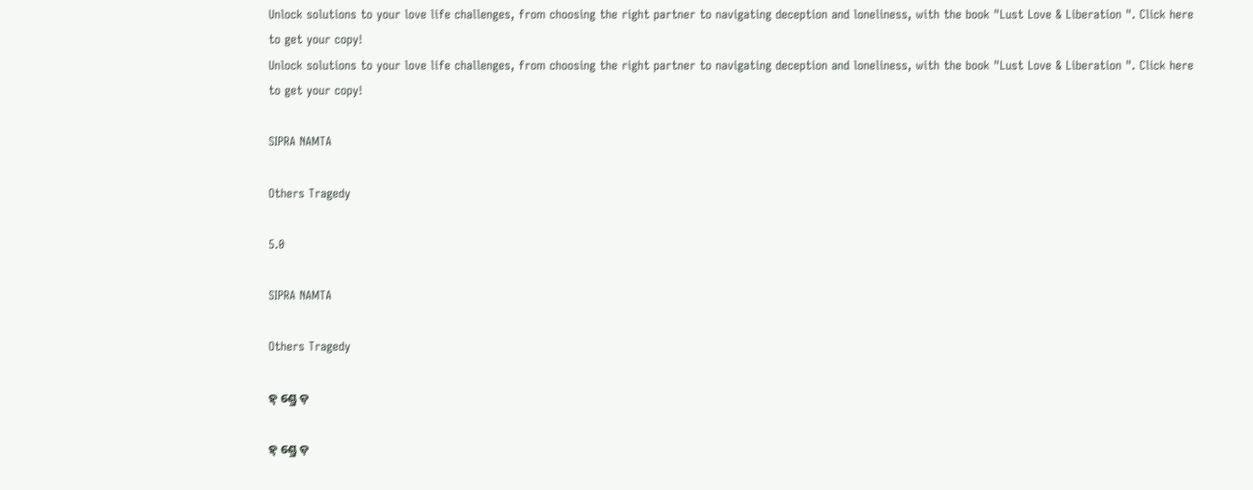Unlock solutions to your love life challenges, from choosing the right partner to navigating deception and loneliness, with the book "Lust Love & Liberation ". Click here to get your copy!
Unlock solutions to your love life challenges, from choosing the right partner to navigating deception and loneliness, with the book "Lust Love & Liberation ". Click here to get your copy!

SIPRA NAMTA

Others Tragedy

5.0

SIPRA NAMTA

Others Tragedy

ହ୍ ଣ୍ଡ୍ରେ ଡ଼

ହ୍ ଣ୍ଡ୍ରେ ଡ଼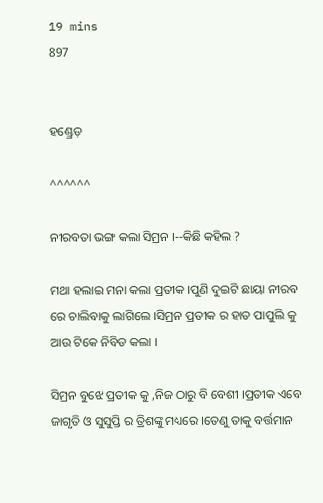19 mins
897


ହଣ୍ଡ୍ରେଡ଼

^^^^^^

ନୀରବତା ଭଙ୍ଗ କଲା ସିମ୍ରନ ।--କିଛି କହିଲ ?

ମଥା ହଲାଇ ମନା କଲା ପ୍ରତୀକ ।ପୁଣି ଦୁଇଟି ଛାୟା ନୀରବ ରେ ଚାଲିବାକୁ ଲାଗିଲେ ।ସିମ୍ରନ ପ୍ରତୀକ ର ହାତ ପାପୁଲି କୁ ଆଉ ଟିକେ ନିବିଡ କଲା ।

ସିମ୍ରନ ବୁଝେ ପ୍ରତୀକ କୁ ,ନିଜ ଠାରୁ ବି ବେଶୀ ।ପ୍ରତୀକ ଏବେ ଜାଗୃତି ଓ ସୁସୁପ୍ତି ର ତ୍ରିଶଙ୍କୁ ମଧ୍ୟରେ ।ତେଣୁ ତାକୁ ବର୍ତ୍ତମାନ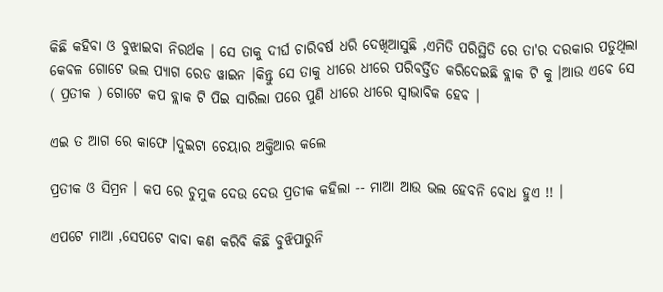କିଛି କହିବା ଓ ବୁଝାଇବା ନିରର୍ଥକ । ସେ ତାକୁ ଦୀର୍ଘ ଚାରିବର୍ଷ ଧରି ଦେଖିଆସୁଛି ,ଏମିତି ପରିସ୍ଥିତି ରେ ତା'ର ଦରକାର ପଡୁଥିଲା କେବଳ ଗୋଟେ ଭଲ ପ୍ୟାଗ ରେଡ ୱାଇନ ।କିନ୍ତୁ ସେ ତାକୁ ଧୀରେ ଧୀରେ ପରିବର୍ତ୍ତିତ କରିଦେଇଛି ବ୍ଲାକ ଟି କୁ ।ଆଉ ଏବେ ସେ ( ପ୍ରତୀକ ) ଗୋଟେ କପ ବ୍ଲାକ ଟି ପିଇ ସାରିଲା ପରେ ପୁଣି ଧୀରେ ଧୀରେ ସ୍ୱାଭାବିକ ହେବ ।

ଏଇ ତ ଆଗ ରେ କାଫେ ।ଦୁଇଟା ଚେୟାର ଅକ୍ତିଆର କଲେ

ପ୍ରତୀକ ଓ ସିମ୍ରନ । କପ ରେ ଚୁମୁକ ଦେଉ ଦେଉ ପ୍ରତୀକ କହିଲା -- ମାଆ ଆଉ ଭଲ ହେବନି ବୋଧ ହୁଏ !! ।

ଏପଟେ ମାଆ ,ସେପଟେ ବାବା କଣ କରିବି କିଛି ବୁଝିପାରୁନି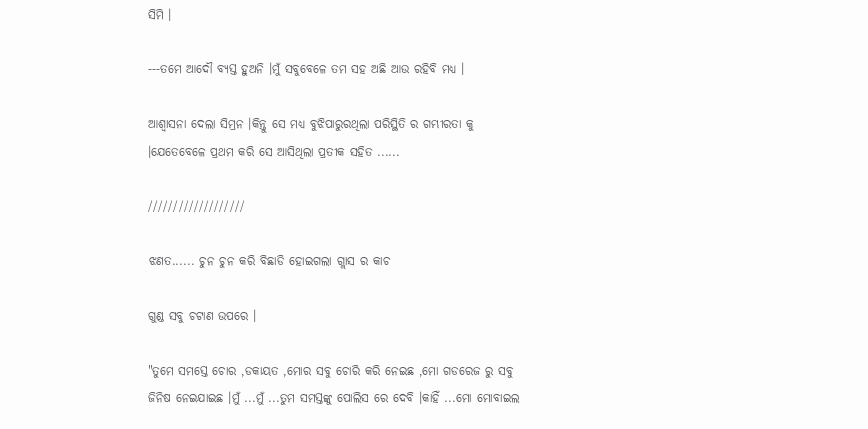ସିମି ।

---ତମେ ଆଦୌ ବ୍ୟସ୍ତ ହୁଅନି ।ମୁଁ ସବୁବେଳେ ତମ ସହ ଅଛି ଆଉ ରହିବି ମଧ୍ୟ ।

ଆଶ୍ୱାସନା ଦେଲା ସିମ୍ରନ ।କିନ୍ତୁ ସେ ମଧ୍ୟ ବୁଝିପାରୁରଥିଲା ପରିସ୍ଥିତି ର ଗମ୍ଭୀରତା କୁ ।ଯେତେବେଳେ ପ୍ରଥମ କରି ସେ ଆସିଥିଲା ପ୍ରତୀକ ସହିତ ......

///////////////////

ଝଣତ...... ଚୁନ ଚୁନ କରି ବିଛାଡି ହୋଇଗଲା ଗ୍ଲାସ ର କାଚ

ଗୁଣ୍ଡ ସବୁ ଚଟାଣ ଉପରେ ।

"ତୁମେ ସମସ୍ତେ ଚୋର ,ଡକାୟତ ,ମୋର ସବୁ ଚୋରି କରି ନେଇଛ ,ମୋ ଗଡରେଜ ରୁ ସବୁ ଜିନିଷ ନେଇଯାଇଛ ।ମୁଁ ...ମୁଁ ...ତୁମ ସମସ୍ତଙ୍କୁ ପୋଲିସ ରେ ଦେବି ।କାହିଁ ...ମୋ ମୋବାଇଲ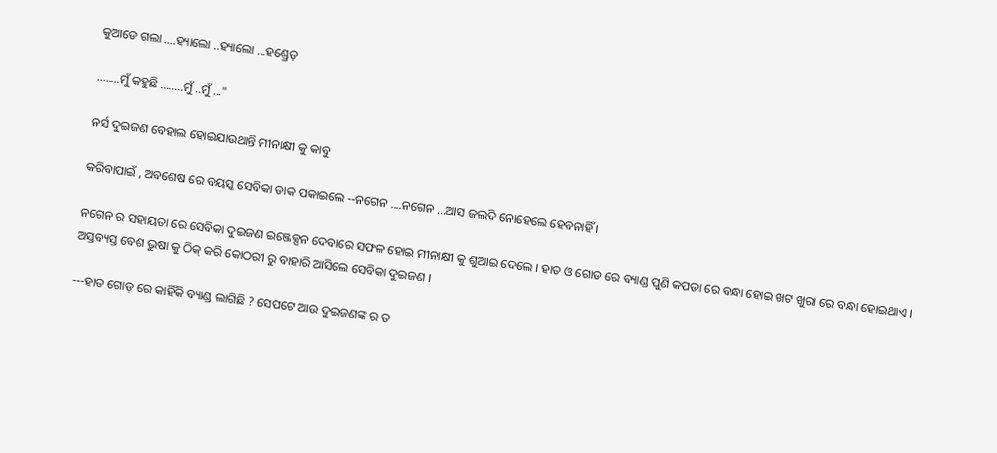କୁଆଡେ ଗଲା ....ହ୍ୟାଲୋ ..ହ୍ୟାଲୋ ...ହଣ୍ଡ୍ରେଡ଼

........ମୁଁ କହୁଛି ........ମୁଁ ..ମୁଁ ..."

ନର୍ସ ଦୁଇଜଣ ବେହାଲ ହୋଇଯାଉଥାନ୍ତି ମୀନାକ୍ଷୀ କୁ କାବୁ

କରିବାପାଇଁ , ଅବଶେଷ ରେ ବୟସ୍କ ସେବିକା ଡାକ ପକାଇଲେ --ନଗେନ ....ନଗେନ ...ଆସ ଜଲଦି ନୋହେଲେ ହେବନାହିଁ ।

ନଗେନ ର ସହାୟତା ରେ ସେବିକା ଦୁଇଜଣ ଇଞ୍ଜେକ୍ସନ ଦେବାରେ ସଫଳ ହୋଇ ମୀନାକ୍ଷୀ କୁ ଶୁଆଇ ଦେଲେ । ହାତ ଓ ଗୋଡ ରେ ବ୍ୟାଣ୍ଡ ପୁଣି କପଡା ରେ ବନ୍ଧା ହୋଇ ଖଟ ଖୁରା ରେ ବନ୍ଧା ହୋଇଥାଏ । ଅସ୍ତବ୍ୟସ୍ତ ବେଶ ଭୁଷା କୁ ଠିକ୍ କରି କୋଠରୀ ରୁ ବାହାରି ଆସିଲେ ସେବିକା ଦୁଇଜଣ ।

---ହାତ ଗୋଡ଼ ରେ କାହିଁକି ବ୍ୟାଣ୍ଡ ଲାଗିଛି ? ସେପଟେ ଆଉ ଦୁଇଜଣଙ୍କ ର ତ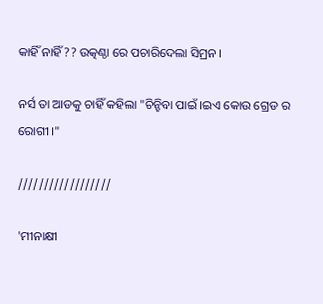କାହିଁ ନାହିଁ ?? ଉତ୍କଣ୍ଠା ରେ ପଚାରିଦେଲା ସିମ୍ରନ ।

ନର୍ସ ତା ଆଡକୁ ଚାହିଁ କହିଲା "ଚିନ୍ହିବା ପାଇଁ ।ଇଏ କୋଉ ଗ୍ରେଡ ର ରୋଗୀ ।"

//////////////////

'ମୀନାକ୍ଷୀ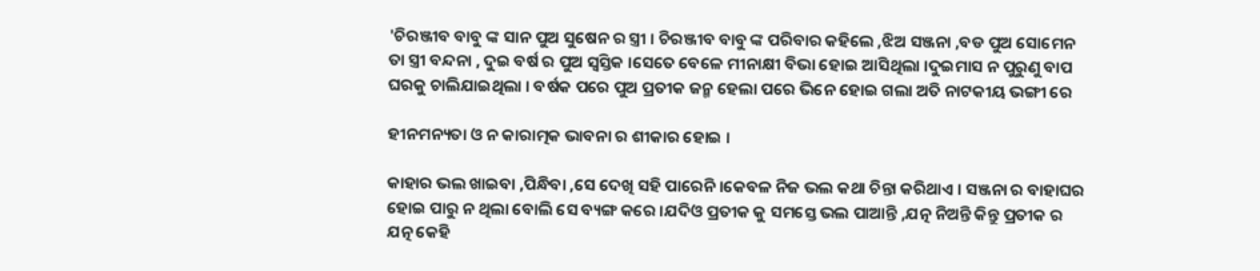'ଚିରଞ୍ଜୀବ ବାବୁ ଙ୍କ ସାନ ପୁଅ ସୁଷେନ ର ସ୍ତ୍ରୀ । ଚିରଞ୍ଜୀବ ବାବୁ ଙ୍କ ପରିବାର କହିଲେ ,ଝିଅ ସଞ୍ଜନା ,ବଡ ପୁଅ ସୋମେନ ତା ସ୍ତ୍ରୀ ବନ୍ଦନା , ଦୁଇ ବର୍ଷ ର ପୁଅ ସ୍ୱସ୍ତିକ ।ସେତେ ବେଳେ ମୀନାକ୍ଷୀ ବିଭା ହୋଇ ଆସିଥିଲା ।ଦୁଇମାସ ନ ପୁରୁଣୁ ବାପ ଘରକୁ ଚାଲିଯାଇଥିଲା । ବର୍ଷକ ପରେ ପୁଅ ପ୍ରତୀକ ଜନ୍ମ ହେଲା ପରେ ଭିନେ ହୋଇ ଗଲା ଅତି ନାଟକୀୟ ଭଙ୍ଗୀ ରେ

ହୀନମନ୍ୟତା ଓ ନ କାରାତ୍ମକ ଭାବନା ର ଶୀକାର ହୋଇ ।

କାହାର ଭଲ ଖାଇବା ,ପିନ୍ଧିବା ,ସେ ଦେଖି ସହି ପାରେନି ।କେବଳ ନିଜ ଭଲ କଥା ଚିନ୍ତା କରିଥାଏ । ସଞ୍ଜନା ର ବାହାଘର ହୋଇ ପାରୁ ନ ଥିଲା ବୋଲି ସେ ବ୍ୟଙ୍ଗ କରେ ।ଯଦିଓ ପ୍ରତୀକ କୁ ସମସ୍ତେ ଭଲ ପାଆନ୍ତି ,ଯତ୍ନ ନିଅନ୍ତି କିନ୍ତୁ ପ୍ରତୀକ ର ଯତ୍ନ କେହି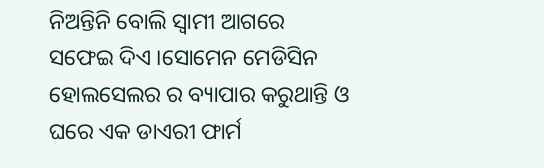ନିଅନ୍ତିନି ବୋଲି ସ୍ୱାମୀ ଆଗରେ ସଫେଇ ଦିଏ ।ସୋମେନ ମେଡିସିନ ହୋଲସେଲର ର ବ୍ୟାପାର କରୁଥାନ୍ତି ଓ ଘରେ ଏକ ଡାଏରୀ ଫାର୍ମ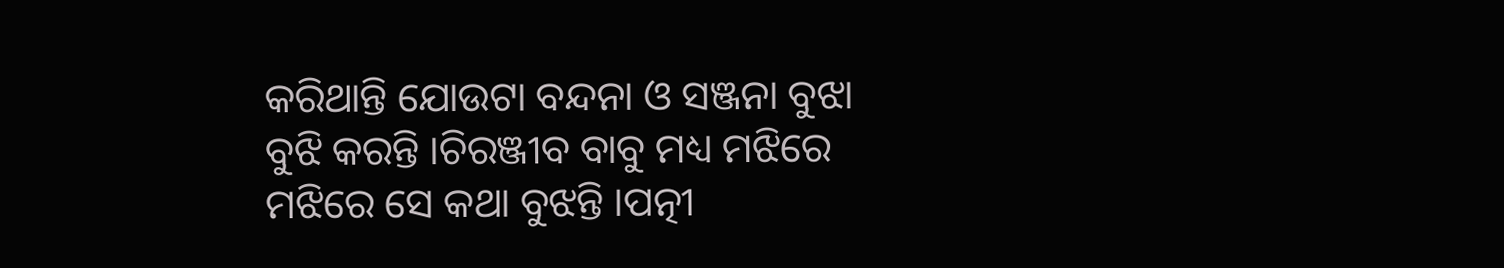କରିଥାନ୍ତି ଯୋଉଟା ବନ୍ଦନା ଓ ସଞ୍ଜନା ବୁଝା ବୁଝି କରନ୍ତି ।ଚିରଞ୍ଜୀବ ବାବୁ ମଧ୍ୟ ମଝିରେ ମଝିରେ ସେ କଥା ବୁଝନ୍ତି ।ପତ୍ନୀ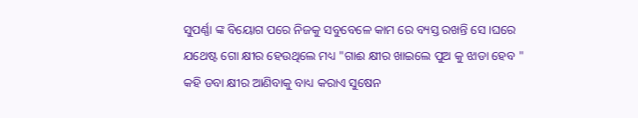ସୁପର୍ଣ୍ଣା ଙ୍କ ବିୟୋଗ ପରେ ନିଜକୁ ସବୁବେଳେ କାମ ରେ ବ୍ୟସ୍ତ ରଖନ୍ତି ସେ ।ଘରେ ଯଥେଷ୍ଟ ଗୋ କ୍ଷୀର ହେଉଥିଲେ ମଧ୍ୟ "ଗାଈ କ୍ଷୀର ଖାଇଲେ ପୁଅ କୁ ଝାଡା ହେବ " କହି ଡବା କ୍ଷୀର ଆଣିବାକୁ ବାଧ୍ୟ କରାଏ ସୁଷେନ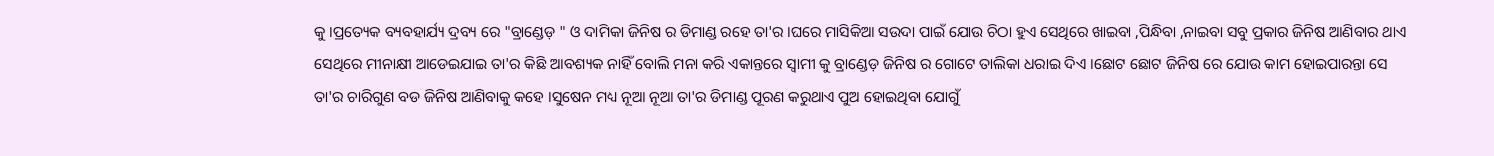କୁ ।ପ୍ରତ୍ୟେକ ବ୍ୟବହାର୍ଯ୍ୟ ଦ୍ରବ୍ୟ ରେ "ବ୍ରାଣ୍ଡେଡ଼ " ଓ ଦାମିକା ଜିନିଷ ର ଡିମାଣ୍ଡ ରହେ ତା'ର ।ଘରେ ମାସିକିଆ ସଉଦା ପାଇଁ ଯୋଉ ଚିଠା ହୁଏ ସେଥିରେ ଖାଇବା ,ପିନ୍ଧିବା ,ନାଇବା ସବୁ ପ୍ରକାର ଜିନିଷ ଆଣିବାର ଥାଏ ସେଥିରେ ମୀନାକ୍ଷୀ ଆଡେଇଯାଇ ତା'ର କିଛି ଆବଶ୍ୟକ ନାହିଁ ବୋଲି ମନା କରି ଏକାନ୍ତରେ ସ୍ୱାମୀ କୁ ବ୍ରାଣ୍ଡେଡ଼ ଜିନିଷ ର ଗୋଟେ ତାଲିକା ଧରାଇ ଦିଏ ।ଛୋଟ ଛୋଟ ଜିନିଷ ରେ ଯୋଉ କାମ ହୋଇପାରନ୍ତା ସେ ତା'ର ଚାରିଗୁଣ ବଡ ଜିନିଷ ଆଣିବାକୁ କହେ ।ସୁଷେନ ମଧ୍ୟ ନୂଆ ନୂଆ ତା'ର ଡିମାଣ୍ଡ ପୂରଣ କରୁଥାଏ ପୁଅ ହୋଇଥିବା ଯୋଗୁଁ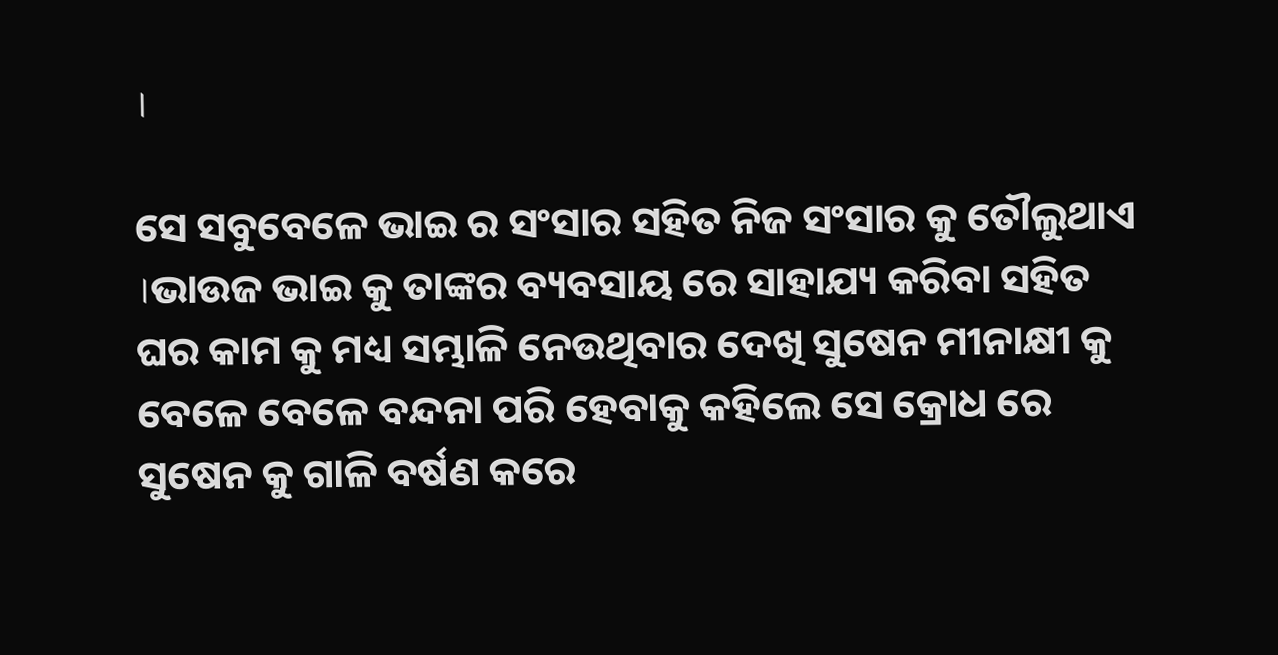।

ସେ ସବୁବେଳେ ଭାଇ ର ସଂସାର ସହିତ ନିଜ ସଂସାର କୁ ତୌଲୁଥାଏ ।ଭାଉଜ ଭାଇ କୁ ତାଙ୍କର ବ୍ୟବସାୟ ରେ ସାହାଯ୍ୟ କରିବା ସହିତ ଘର କାମ କୁ ମଧ୍ୟ ସମ୍ଭାଳି ନେଉଥିବାର ଦେଖି ସୁଷେନ ମୀନାକ୍ଷୀ କୁ ବେଳେ ବେଳେ ବନ୍ଦନା ପରି ହେବାକୁ କହିଲେ ସେ କ୍ରୋଧ ରେ ସୁଷେନ କୁ ଗାଳି ବର୍ଷଣ କରେ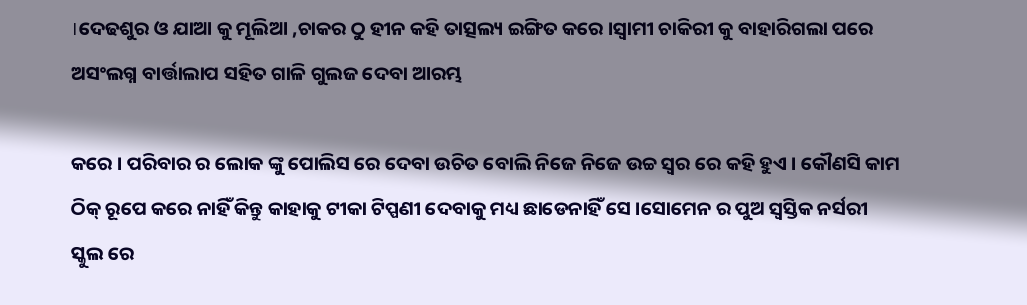।ଦେଢଶୁର ଓ ଯାଆ କୁ ମୂଲିଆ ,ଚାକର ଠୁ ହୀନ କହି ତାତ୍ସଲ୍ୟ ଇଙ୍ଗିତ କରେ ।ସ୍ୱାମୀ ଚାକିରୀ କୁ ବାହାରିଗଲା ପରେ ଅସଂଲଗ୍ନ ବାର୍ତ୍ତାଲାପ ସହିତ ଗାଳି ଗୁଲଜ ଦେବା ଆରମ୍ଭ

କରେ । ପରିବାର ର ଲୋକ ଙ୍କୁ ପୋଲିସ ରେ ଦେବା ଉଚିତ ବୋଲି ନିଜେ ନିଜେ ଉଚ୍ଚ ସ୍ୱର ରେ କହି ହୁଏ । କୌଣସି କାମ ଠିକ୍ ରୂପେ କରେ ନାହିଁ କିନ୍ତୁ କାହାକୁ ଟୀକା ଟିପ୍ପଣୀ ଦେବାକୁ ମଧ୍ୟ ଛାଡେନାହିଁ ସେ ।ସୋମେନ ର ପୁଅ ସ୍ୱସ୍ତିକ ନର୍ସରୀ ସ୍କୁଲ ରେ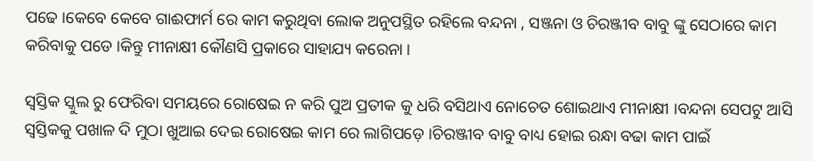ପଢେ ।କେବେ କେବେ ଗାଈଫାର୍ମ ରେ କାମ କରୁଥିବା ଲୋକ ଅନୁପସ୍ଥିତ ରହିଲେ ବନ୍ଦନା , ସଞ୍ଜନା ଓ ଚିରଞ୍ଜୀବ ବାବୁ ଙ୍କୁ ସେଠାରେ କାମ କରିବାକୁ ପଡେ ।କିନ୍ତୁ ମୀନାକ୍ଷୀ କୌଣସି ପ୍ରକାରେ ସାହାଯ୍ୟ କରେନା ।

ସ୍ୱସ୍ତିକ ସ୍କୁଲ ରୁ ଫେରିବା ସମୟରେ ରୋଷେଇ ନ କରି ପୁଅ ପ୍ରତୀକ କୁ ଧରି ବସିଥାଏ ନୋଚେତ ଶୋଇଥାଏ ମୀନାକ୍ଷୀ ।ବନ୍ଦନା ସେପଟୁ ଆସି ସ୍ୱସ୍ତିକକୁ ପଖାଳ ଦି ମୁଠା ଖୁଆଇ ଦେଇ ରୋଷେଇ କାମ ରେ ଲାଗିପଡ଼େ ।ଚିରଞ୍ଜୀବ ବାବୁ ବାଧ୍ୟ ହୋଇ ରନ୍ଧା ବଢା କାମ ପାଇଁ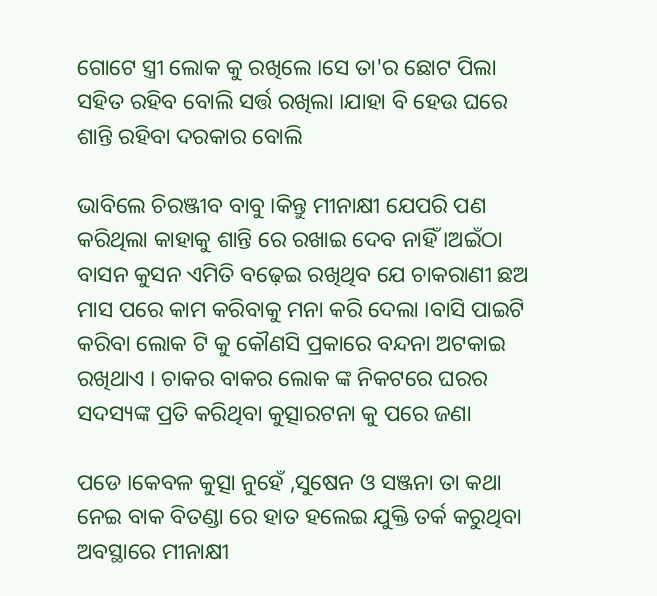ଗୋଟେ ସ୍ତ୍ରୀ ଲୋକ କୁ ରଖିଲେ ।ସେ ତା'ର ଛୋଟ ପିଲା ସହିତ ରହିବ ବୋଲି ସର୍ତ୍ତ ରଖିଲା ।ଯାହା ବି ହେଉ ଘରେ ଶାନ୍ତି ରହିବା ଦରକାର ବୋଲି

ଭାବିଲେ ଚିରଞ୍ଜୀବ ବାବୁ ।କିନ୍ତୁ ମୀନାକ୍ଷୀ ଯେପରି ପଣ କରିଥିଲା କାହାକୁ ଶାନ୍ତି ରେ ରଖାଇ ଦେବ ନାହିଁ ।ଅଇଁଠା ବାସନ କୁସନ ଏମିତି ବଢ଼େଇ ରଖିଥିବ ଯେ ଚାକରାଣୀ ଛଅ ମାସ ପରେ କାମ କରିବାକୁ ମନା କରି ଦେଲା ।ବାସି ପାଇଟି କରିବା ଲୋକ ଟି କୁ କୌଣସି ପ୍ରକାରେ ବନ୍ଦନା ଅଟକାଇ ରଖିଥାଏ । ଚାକର ବାକର ଲୋକ ଙ୍କ ନିକଟରେ ଘରର ସଦସ୍ୟଙ୍କ ପ୍ରତି କରିଥିବା କୁତ୍ସାରଟନା କୁ ପରେ ଜଣା

ପଡେ ।କେବଳ କୁତ୍ସା ନୁହେଁ ,ସୁଷେନ ଓ ସଞ୍ଜନା ତା କଥା ନେଇ ବାକ ବିତଣ୍ଡା ରେ ହାତ ହଲେଇ ଯୁକ୍ତି ତର୍କ କରୁଥିବା ଅବସ୍ଥାରେ ମୀନାକ୍ଷୀ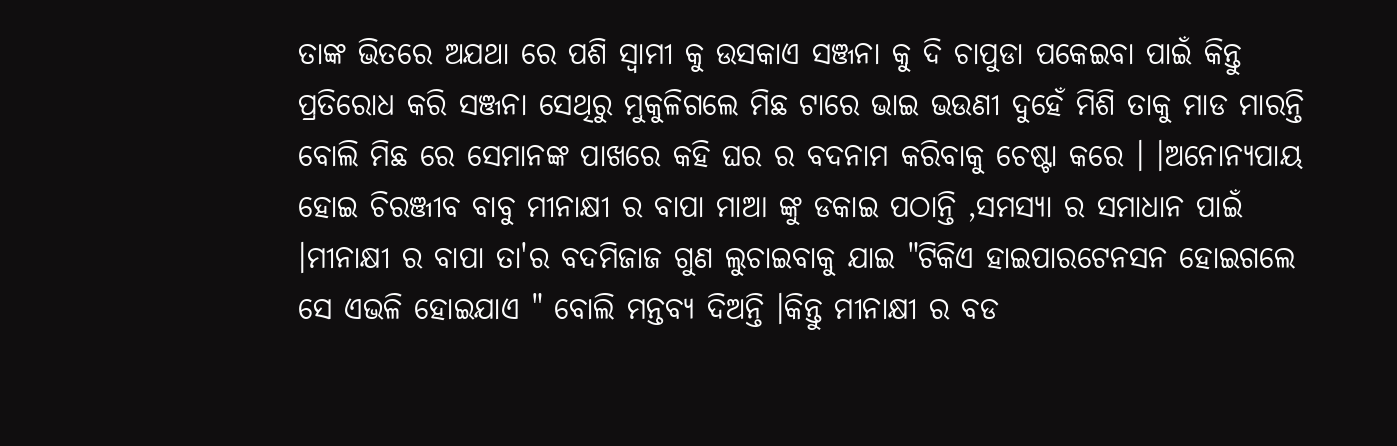ତାଙ୍କ ଭିତରେ ଅଯଥା ରେ ପଶି ସ୍ୱାମୀ କୁ ଉସକାଏ ସଞ୍ଜନା କୁ ଦି ଚାପୁଡା ପକେଇବା ପାଇଁ କିନ୍ତୁ ପ୍ରତିରୋଧ କରି ସଞ୍ଜନା ସେଥିରୁ ମୁକୁଳିଗଲେ ମିଛ ଟାରେ ଭାଇ ଭଉଣୀ ଦୁହେଁ ମିଶି ତାକୁ ମାଡ ମାରନ୍ତି ବୋଲି ମିଛ ରେ ସେମାନଙ୍କ ପାଖରେ କହି ଘର ର ବଦନାମ କରିବାକୁ ଚେଷ୍ଟା କରେ । ।ଅନୋନ୍ୟପାୟ ହୋଇ ଚିରଞ୍ଜୀବ ବାବୁ ମୀନାକ୍ଷୀ ର ବାପା ମାଆ ଙ୍କୁ ଡକାଇ ପଠାନ୍ତି ,ସମସ୍ୟା ର ସମାଧାନ ପାଇଁ ।ମୀନାକ୍ଷୀ ର ବାପା ତା'ର ବଦମିଜାଜ ଗୁଣ ଲୁଚାଇବାକୁ ଯାଇ "ଟିକିଏ ହାଇପାରଟେନସନ ହୋଇଗଲେ ସେ ଏଭଳି ହୋଇଯାଏ " ବୋଲି ମନ୍ତବ୍ୟ ଦିଅନ୍ତି ।କିନ୍ତୁ ମୀନାକ୍ଷୀ ର ବଡ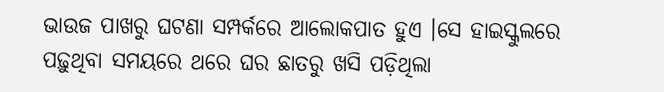ଭାଉଜ ପାଖରୁ ଘଟଣା ସମ୍ପର୍କରେ ଆଲୋକପାତ ହୁଏ ।ସେ ହାଇସ୍କୁଲରେ ପଢ଼ୁଥିବା ସମୟରେ ଥରେ ଘର ଛାତରୁ ଖସି ପଡ଼ିଥିଲା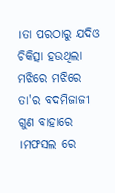।ତା ପରଠାରୁ ଯଦିଓ ଚିକିତ୍ସା ହଉଥିଲା ମଝିରେ ମଝିରେ ତା'ର ବଦମିଜାଜୀ ଗୁଣ ବାହାରେ ।ମଫସଲ ରେ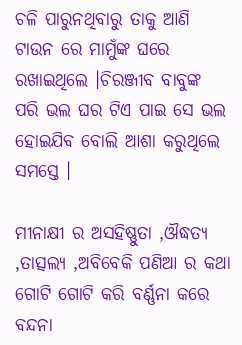ଚଳି ପାରୁନଥିବାରୁ ତାକୁ ଆଣି ଟାଉନ ରେ ମାମୁଁଙ୍କ ଘରେ ରଖାଇଥିଲେ ।ଚିରଞ୍ଜୀବ ବାବୁଙ୍କ ପରି ଭଲ ଘର ଟିଏ ପାଇ ସେ ଭଲ ହୋଇଯିବ ବୋଲି ଆଶା କରୁଥିଲେ ସମସ୍ତେ ।

ମୀନାକ୍ଷୀ ର ଅସହିଷ୍ଣୁତା ,ଔଦ୍ଧତ୍ୟ ,ତାତ୍ସଲ୍ୟ ,ଅବିବେକି ପଣିଆ ର କଥା ଗୋଟି ଗୋଟି କରି ବର୍ଣ୍ଣନା କରେ ବନ୍ଦନା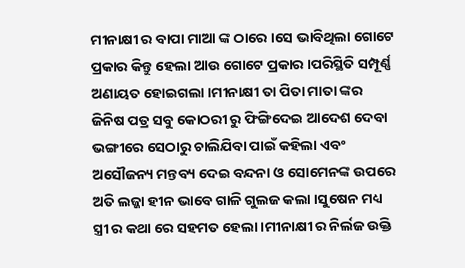ମୀନାକ୍ଷୀ ର ବାପା ମାଆ ଙ୍କ ଠାରେ ।ସେ ଭାବିଥିଲା ଗୋଟେ ପ୍ରକାର କିନ୍ତୁ ହେଲା ଆଉ ଗୋଟେ ପ୍ରକାର ।ପରିସ୍ଥିତି ସମ୍ପୂର୍ଣ୍ଣ ଅଣାୟତ ହୋଇଗଲା ।ମୀନାକ୍ଷୀ ତା ପିତା ମାତା ଙ୍କର ଜିନିଷ ପତ୍ର ସବୁ କୋଠରୀ ରୁ ଫିଙ୍ଗିଦେଇ ଆଦେଶ ଦେବା ଭଙ୍ଗୀରେ ସେଠାରୁ ଚାଲିଯିବା ପାଇଁ କହିଲା ଏବଂ ଅସୌଜନ୍ୟ ମନ୍ତବ୍ୟ ଦେଇ ବନ୍ଦନା ଓ ସୋମେନଙ୍କ ଉପରେ ଅତି ଲଜ୍ଜା ହୀନ ଭାବେ ଗାଳି ଗୁଲଜ କଲା ।ସୁଷେନ ମଧ୍ୟ ସ୍ତ୍ରୀ ର କଥା ରେ ସହମତ ହେଲା ।ମୀନାକ୍ଷୀ ର ନିର୍ଲଜ ଉକ୍ତି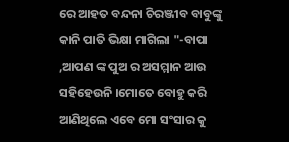ରେ ଆହତ ବନ୍ଦନା ଚିରଞ୍ଜୀବ ବାବୁଙ୍କୁ କାନି ପାତି ଭିକ୍ଷା ମାଗିଲା "-ବାପା ,ଆପଣ ଙ୍କ ପୁଅ ର ଅସମ୍ମାନ ଆଉ ସହିହେଉନି ।ମୋତେ ବୋହୁ କରି ଆଣିଥିଲେ ଏବେ ମୋ ସଂସାର କୁ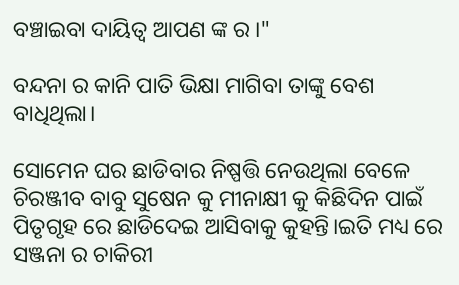ବଞ୍ଚାଇବା ଦାୟିତ୍ୱ ଆପଣ ଙ୍କ ର ।"

ବନ୍ଦନା ର କାନି ପାତି ଭିକ୍ଷା ମାଗିବା ତାଙ୍କୁ ବେଶ ବାଧିଥିଲା।

ସୋମେନ ଘର ଛାଡିବାର ନିଷ୍ପତ୍ତି ନେଉଥିଲା ବେଳେ ଚିରଞ୍ଜୀବ ବାବୁ ସୁଷେନ କୁ ମୀନାକ୍ଷୀ କୁ କିଛିଦିନ ପାଇଁ ପିତୃଗୃହ ରେ ଛାଡିଦେଇ ଆସିବାକୁ କୁହନ୍ତି।ଇତି ମଧ୍ୟ ରେ ସଞ୍ଜନା ର ଚାକିରୀ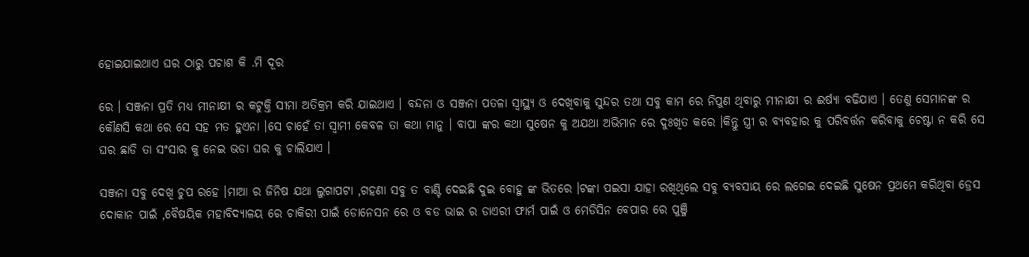ହୋଇଯାଇଥାଏ ଘର ଠାରୁ ପଚାଶ କି .ମି ଦୂର

ରେ । ସଞ୍ଜନା ପ୍ରତି ମଧ୍ୟ ମୀନାକ୍ଷୀ ର କଟୁକ୍ତି ସୀମା ଅତିକ୍ରମ କରି ଯାଇଥାଏ । ବନ୍ଦନା ଓ ସଞ୍ଜନା ପତଳା ସ୍ୱାସ୍ଥ୍ୟ ଓ ଦେଖିବାକୁ ସୁନ୍ଦର ତଥା ସବୁ କାମ ରେ ନିପୁଣ ଥିବାରୁ ମୀନାକ୍ଷୀ ର ଈର୍ଷ୍ୟା ବଢିଯାଏ । ତେଣୁ ସେମାନଙ୍କ ର କୌଣସି କଥା ରେ ସେ ସହ ମତ ହୁଏନା ।ସେ ଚାହେଁ ତା ସ୍ବାମୀ କେବଳ ତା କଥା ମାନୁ । ବାପା ଙ୍କର କଥା ସୁଷେନ କୁ ଅଯଥା ଅଭିମାନ ରେ ଦୁଃଖିତ କରେ ।କିନ୍ତୁ ସ୍ତ୍ରୀ ର ବ୍ୟବହାର କୁ ପରିବର୍ତ୍ତନ କରିବାକୁ ଚେଷ୍ଟା ନ କରି ସେ ଘର ଛାଡି ତା ସଂସାର କୁ ନେଇ ଭଡା ଘର କୁ ଚାଲିଯାଏ ।

ସଞ୍ଜନା ସବୁ ଦେଖି ଚୁପ ରହେ ।ମାଆ ର ଜିନିଷ ଯଥା ଲୁଗାପଟା ,ଗହଣା ସବୁ ତ ବାଣ୍ଟି ଦେଇଛି ଦୁଇ ବୋହୁ ଙ୍କ ଭିତରେ ।ଟଙ୍କା ପଇସା ଯାହା ରଖିଥିଲେ ସବୁ ବ୍ୟବସାୟ ରେ ଲଗେଇ ଦେଇଛି ସୁଷେନ ପ୍ରଥମେ କରିଥିବା ଡ୍ରେସ ଦୋକାନ ପାଇଁ ,ବୈଷୟିକ ମହାବିଦ୍ୟାଳୟ ରେ ଚାକିରୀ ପାଇଁ ଡୋନେସନ ରେ ଓ ବଡ ଭାଇ ର ଡାଏରୀ ଫାର୍ମ ପାଇଁ ଓ ମେଡିସିନ ବେପାର ରେ ପୁଞ୍ଜି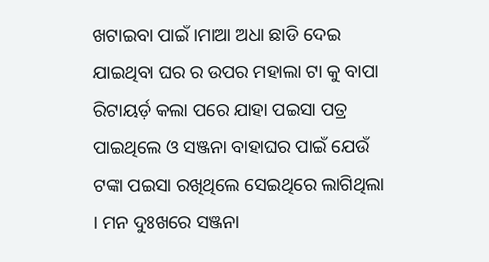ଖଟାଇବା ପାଇଁ ।ମାଆ ଅଧା ଛାଡି ଦେଇ ଯାଇଥିବା ଘର ର ଉପର ମହାଲା ଟା କୁ ବାପା ରିଟାୟର୍ଡ଼ କଲା ପରେ ଯାହା ପଇସା ପତ୍ର ପାଇଥିଲେ ଓ ସଞ୍ଜନା ବାହାଘର ପାଇଁ ଯେଉଁ ଟଙ୍କା ପଇସା ରଖିଥିଲେ ସେଇଥିରେ ଲାଗିଥିଲା । ମନ ଦୁଃଖରେ ସଞ୍ଜନା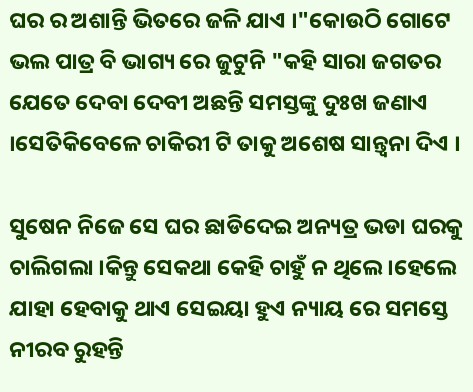ଘର ର ଅଶାନ୍ତି ଭିତରେ ଜଳି ଯାଏ ।"କୋଉଠି ଗୋଟେ ଭଲ ପାତ୍ର ବି ଭାଗ୍ୟ ରେ ଜୁଟୁନି "କହି ସାରା ଜଗତର ଯେତେ ଦେବା ଦେବୀ ଅଛନ୍ତି ସମସ୍ତଙ୍କୁ ଦୁଃଖ ଜଣାଏ ।ସେତିକିବେଳେ ଚାକିରୀ ଟି ତାକୁ ଅଶେଷ ସାନ୍ତ୍ୱନା ଦିଏ ।

ସୁଷେନ ନିଜେ ସେ ଘର ଛାଡିଦେଇ ଅନ୍ୟତ୍ର ଭଡା ଘରକୁ ଚାଲିଗଲା ।କିନ୍ତୁ ସେକଥା କେହି ଚାହୁଁ ନ ଥିଲେ ।ହେଲେ ଯାହା ହେବାକୁ ଥାଏ ସେଇୟା ହୁଏ ନ୍ୟାୟ ରେ ସମସ୍ତେ ନୀରବ ରୁହନ୍ତି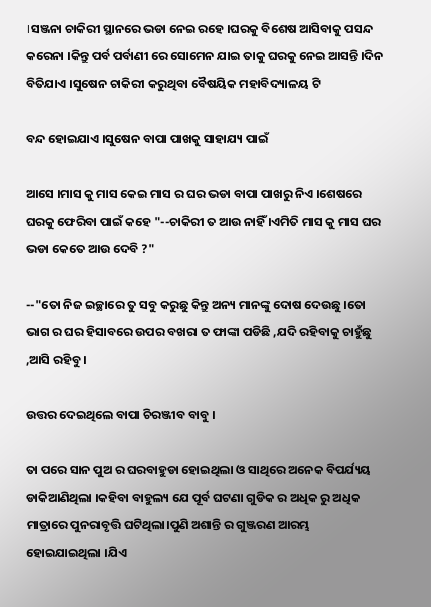।ସଞ୍ଜନା ଚାକିରୀ ସ୍ଥାନରେ ଭଡା ନେଇ ରହେ ।ଘରକୁ ବିଶେଷ ଆସିବାକୁ ପସନ୍ଦ କରେନା ।କିନ୍ତୁ ପର୍ବ ପର୍ବାଣୀ ରେ ସୋମେନ ଯାଇ ତାକୁ ଘରକୁ ନେଇ ଆସନ୍ତି ।ଦିନ ବିତିଯାଏ ।ସୁଷେନ ଚାକିରୀ କରୁଥିବା ବୈଷୟିକ ମହାବିଦ୍ୟାଳୟ ଟି

ବନ୍ଦ ହୋଇଯାଏ ।ସୁଷେନ ବାପା ପାଖକୁ ସାହାଯ୍ୟ ପାଇଁ

ଆସେ ।ମାସ କୁ ମାସ କେଇ ମାସ ର ଘର ଭଡା ବାପା ପାଖରୁ ନିଏ ।ଶେଷରେ ଘରକୁ ଫେରିବା ପାଇଁ କହେ "--ଚାକିରୀ ତ ଆଉ ନାହିଁ ।ଏମିତି ମାସ କୁ ମାସ ଘର ଭଡା କେତେ ଆଉ ଦେବି ?"

--"ତୋ ନିଜ ଇଚ୍ଛାରେ ତୁ ସବୁ କରୁଛୁ କିନ୍ତୁ ଅନ୍ୟ ମାନଙ୍କୁ ଦୋଷ ଦେଉଛୁ ।ତୋ ଭାଗ ର ଘର ହିସାବରେ ଉପର ବଖରା ତ ଫାଙ୍କା ପଡିଛି ,ଯଦି ରହିବାକୁ ଚାହୁଁଛୁ ,ଆସି ରହିବୁ ।

ଉତ୍ତର ଦେଇଥିଲେ ବାପା ଚିରଞ୍ଜୀବ ବାବୁ ।

ତା ପରେ ସାନ ପୁଅ ର ଘରବାହୁଡା ହୋଇଥିଲା ଓ ସାଥିରେ ଅନେକ ବିପର୍ଯ୍ୟୟ ଡାକିଆଣିଥିଲା ।କହିବା ବାହୁଲ୍ୟ ଯେ ପୂର୍ବ ଘଟଣା ଗୁଡିକ ର ଅଧିକ ରୁ ଅଧିକ ମାତ୍ରାରେ ପୁନରାବୃତ୍ତି ଘଟିଥିଲା।ପୁଣି ଅଶାନ୍ତି ର ଗୁଞ୍ଜରଣ ଆରମ୍ଭ ହୋଇଯାଇଥିଲା ।ଯିଏ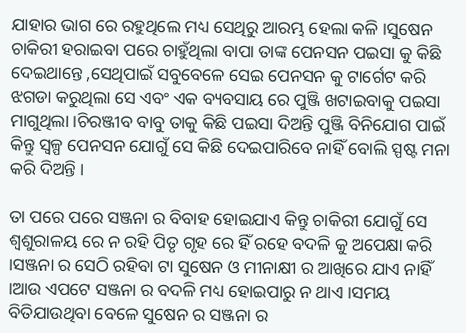ଯାହାର ଭାଗ ରେ ରହୁଥିଲେ ମଧ୍ୟ ସେଥିରୁ ଆରମ୍ଭ ହେଲା କଳି ।ସୁଷେନ ଚାକିରୀ ହରାଇବା ପରେ ଚାହୁଁଥିଲା ବାପା ତାଙ୍କ ପେନସନ ପଇସା କୁ କିଛି ଦେଇଥାନ୍ତେ ,ସେଥିପାଇଁ ସବୁବେଳେ ସେଇ ପେନସନ କୁ ଟାର୍ଗେଟ କରି ଝଗଡା କରୁଥିଲା ସେ ଏବଂ ଏକ ବ୍ୟବସାୟ ରେ ପୁଞ୍ଜି ଖଟାଇବାକୁ ପଇସା ମାଗୁଥିଲା ।ଚିରଞ୍ଜୀବ ବାବୁ ତାକୁ କିଛି ପଇସା ଦିଅନ୍ତି ପୁଞ୍ଜି ବିନିଯୋଗ ପାଇଁ କିନ୍ତୁ ସ୍ୱଳ୍ପ ପେନସନ ଯୋଗୁଁ ସେ କିଛି ଦେଇପାରିବେ ନାହିଁ ବୋଲି ସ୍ପଷ୍ଟ ମନା କରି ଦିଅନ୍ତି ।

ତା ପରେ ପରେ ସଞ୍ଜନା ର ବିବାହ ହୋଇଯାଏ କିନ୍ତୁ ଚାକିରୀ ଯୋଗୁଁ ସେ ଶ୍ୱଶୁରାଳୟ ରେ ନ ରହି ପିତୃ ଗୃହ ରେ ହିଁ ରହେ ବଦଳି କୁ ଅପେକ୍ଷା କରି ।ସଞ୍ଜନା ର ସେଠି ରହିବା ଟା ସୁଷେନ ଓ ମୀନାକ୍ଷୀ ର ଆଖିରେ ଯାଏ ନାହିଁ ।ଆଉ ଏପଟେ ସଞ୍ଜନା ର ବଦଳି ମଧ୍ୟ ହୋଇପାରୁ ନ ଥାଏ ।ସମୟ ବିତିଯାଉଥିବା ବେଳେ ସୁଷେନ ର ସଞ୍ଜନା ର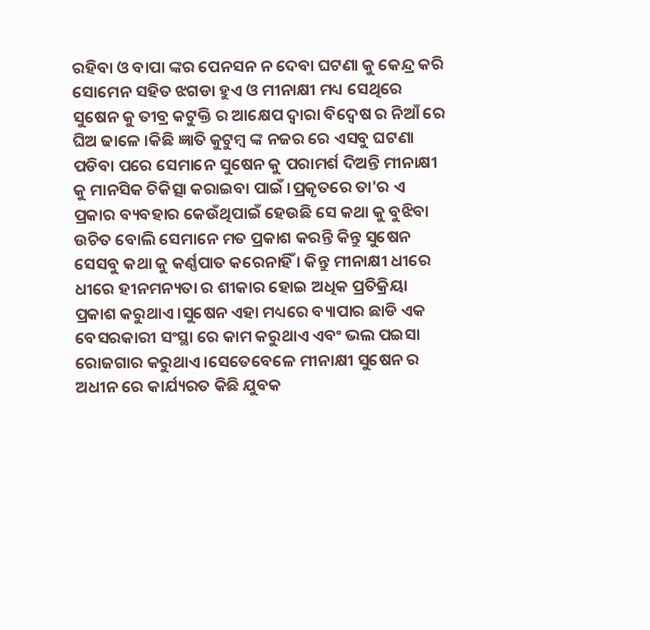ରହିବା ଓ ବାପା ଙ୍କର ପେନସନ ନ ଦେବା ଘଟଣା କୁ କେନ୍ଦ୍ର କରି ସୋମେନ ସହିତ ଝଗଡା ହୁଏ ଓ ମୀନାକ୍ଷୀ ମଧ୍ୟ ସେଥିରେ ସୁଷେନ କୁ ତୀବ୍ର କଟୁକ୍ତି ର ଆକ୍ଷେପ ଦ୍ୱାରା ବିଦ୍ୱେଷ ର ନିଆଁ ରେ ଘିଅ ଢାଳେ ।କିଛି ଜ୍ଞାତି କୁଟୁମ୍ବ ଙ୍କ ନଜର ରେ ଏସବୁ ଘଟଣା ପଡିବା ପରେ ସେମାନେ ସୁଷେନ କୁ ପରାମର୍ଶ ଦିଅନ୍ତି ମୀନାକ୍ଷୀ କୁ ମାନସିକ ଚିକିତ୍ସା କରାଇବା ପାଇଁ ।ପ୍ରକୃତରେ ତା'ର ଏ ପ୍ରକାର ବ୍ୟବହାର କେଉଁଥିପାଇଁ ହେଉଛି ସେ କଥା କୁ ବୁଝିବା ଉଚିତ ବୋଲି ସେମାନେ ମତ ପ୍ରକାଶ କରନ୍ତି କିନ୍ତୁ ସୁଷେନ ସେସବୁ କଥା କୁ କର୍ଣ୍ଣପାତ କରେନାହିଁ । କିନ୍ତୁ ମୀନାକ୍ଷୀ ଧୀରେ ଧୀରେ ହୀନମନ୍ୟତା ର ଶୀକାର ହୋଇ ଅଧିକ ପ୍ରତିକ୍ରିୟା ପ୍ରକାଶ କରୁଥାଏ ।ସୁଷେନ ଏହା ମଧ୍ୟରେ ବ୍ୟାପାର ଛାଡି ଏକ ବେସରକାରୀ ସଂସ୍ଥା ରେ କାମ କରୁଥାଏ ଏବଂ ଭଲ ପଇସା ରୋଜଗାର କରୁଥାଏ ।ସେତେବେଳେ ମୀନାକ୍ଷୀ ସୁଷେନ ର ଅଧୀନ ରେ କାର୍ଯ୍ୟରତ କିଛି ଯୁବକ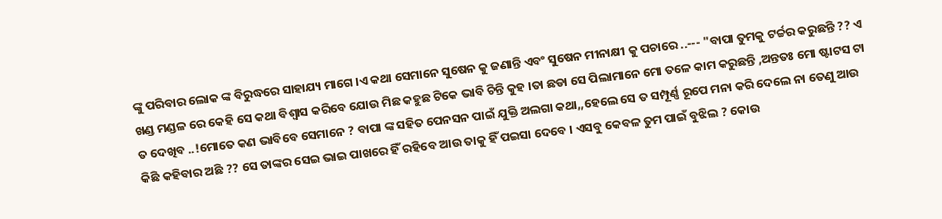ଙ୍କୁ ପରିବାର ଲୋକ ଙ୍କ ବିରୁଦ୍ଧରେ ସାହାଯ୍ୟ ମାଗେ ।ଏ କଥା ସେମାନେ ସୁଷେନ କୁ ଜଣାନ୍ତି ଏବଂ ସୁଷେନ ମୀନାକ୍ଷୀ କୁ ପଚାରେ ..--- "ବାପା ତୁମକୁ ଟର୍ଚ୍ଚର କରୁଛନ୍ତି ?? ଏ ଖଣ୍ଡ ମଣ୍ଡଳ ରେ କେହି ସେ କଥା ବିଶ୍ୱାସ କରିବେ ଯୋଉ ମିଛ କହୁଛ ଟିକେ ଭାବି ଚିନ୍ତି କୁହ ।ତା ଛଡା ସେ ପିଲାମାନେ ମୋ ତଳେ କାମ କରୁଛନ୍ତି ,ଅନ୍ତତଃ ମୋ ଷ୍ଟାଟସ ଟା ତ ଦେଖିବ ..!ମୋତେ କଣ ଭାବିବେ ସେମାନେ ? ବାପା ଙ୍କ ସହିତ ପେନସନ ପାଇଁ ଯୁକ୍ତି ଅଲଗା କଥା,,ହେଲେ ସେ ତ ସମ୍ପୂର୍ଣ୍ଣ ରୂପେ ମନା କରି ଦେଲେ ନା ତେଣୁ ଆଉ କିଛି କହିବାର ଅଛି ?? ସେ ତାଙ୍କର ସେଇ ଭାଇ ପାଖରେ ହିଁ ରହିବେ ଆଉ ତାକୁ ହିଁ ପଇସା ଦେବେ । ଏସବୁ କେବଳ ତୁମ ପାଇଁ ବୁଝିଲ ? କୋଉ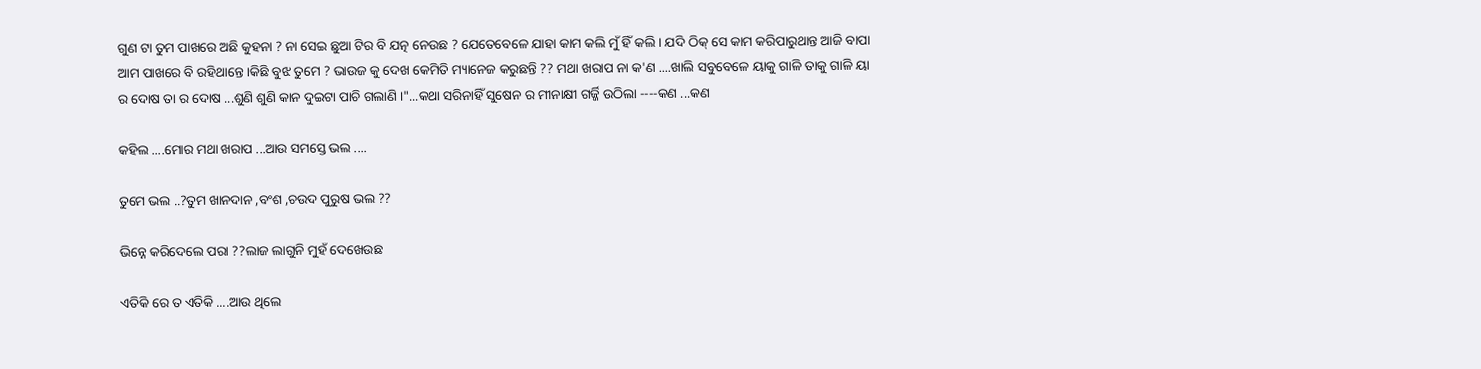ଗୁଣ ଟା ତୁମ ପାଖରେ ଅଛି କୁହନା ? ନା ସେଇ ଛୁଆ ଟିର ବି ଯତ୍ନ ନେଉଛ ? ଯେତେବେଳେ ଯାହା କାମ କଲି ମୁଁ ହିଁ କଲି । ଯଦି ଠିକ୍ ସେ କାମ କରିପାରୁଥାନ୍ତ ଆଜି ବାପା ଆମ ପାଖରେ ବି ରହିଥାନ୍ତେ ।କିଛି ବୁଝ ତୁମେ ? ଭାଉଜ କୁ ଦେଖ କେମିତି ମ୍ୟାନେଜ କରୁଛନ୍ତି ?? ମଥା ଖରାପ ନା କ'ଣ ....ଖାଲି ସବୁବେଳେ ୟାକୁ ଗାଳି ତାକୁ ଗାଳି ୟା ର ଦୋଷ ତା ର ଦୋଷ ...ଶୁଣି ଶୁଣି କାନ ଦୁଇଟା ପାଚି ଗଲାଣି ।"...କଥା ସରିନାହିଁ ସୁଷେନ ର ମୀନାକ୍ଷୀ ଗର୍ଜ୍ଜି ଉଠିଲା ----କଣ ...କଣ

କହିଲ ....ମୋର ମଥା ଖରାପ ...ଆଉ ସମସ୍ତେ ଭଲ ....

ତୁମେ ଭଲ ..?ତୁମ ଖାନଦାନ ,ବଂଶ ,ଚଉଦ ପୁରୁଷ ଭଲ ??

ଭିନ୍ନେ କରିଦେଲେ ପରା ??ଲାଜ ଲାଗୁନି ମୁହଁ ଦେଖେଉଛ

ଏତିକି ରେ ତ ଏତିକି ....ଆଉ ଥିଲେ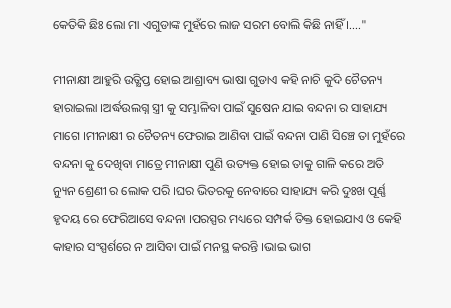କେତିକି ଛିଃ ଲୋ ମା ଏଗୁଡାଙ୍କ ମୁହଁରେ ଲାଜ ସରମ ବୋଲି କିଛି ନାହିଁ ।...."

ମୀନାକ୍ଷୀ ଆହୁରି ଉତ୍କ୍ଷିପ୍ତ ହୋଇ ଆଶ୍ରାବ୍ୟ ଭାଷା ଗୁଡାଏ କହି ନାଚି କୁଦି ଚୈତନ୍ୟ ହାରାଇଲା ।ଅର୍ଦ୍ଧଉଲଗ୍ନ ସ୍ତ୍ରୀ କୁ ସମ୍ଭାଳିବା ପାଇଁ ସୁଷେନ ଯାଇ ବନ୍ଦନା ର ସାହାଯ୍ୟ ମାଗେ ।ମୀନାକ୍ଷୀ ର ଚୈତନ୍ୟ ଫେରାଇ ଆଣିବା ପାଇଁ ବନ୍ଦନା ପାଣି ସିଞ୍ଚେ ତା ମୁହଁରେ ବନ୍ଦନା କୁ ଦେଖିବା ମାତ୍ରେ ମୀନାକ୍ଷୀ ପୁଣି ଉତ୍ୟକ୍ତ ହୋଇ ତାକୁ ଗାଳି କରେ ଅତି ନ୍ୟୁନ ଶ୍ରେଣୀ ର ଲୋକ ପରି ।ଘର ଭିତରକୁ ନେବାରେ ସାହାଯ୍ୟ କରି ଦୁଃଖ ପୂର୍ଣ୍ଣ ହୃଦୟ ରେ ଫେରିଆସେ ବନ୍ଦନା ।ପରସ୍ପର ମଧ୍ୟରେ ସମ୍ପର୍କ ତିକ୍ତ ହୋଇଯାଏ ଓ କେହି କାହାର ସଂସ୍ପର୍ଶରେ ନ ଆସିବା ପାଇଁ ମନସ୍ଥ କରନ୍ତି ।ଭାଇ ଭାଗ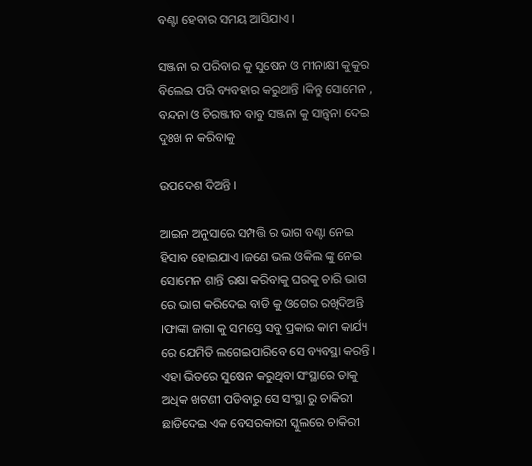ବଣ୍ଟା ହେବାର ସମୟ ଆସିଯାଏ ।

ସଞ୍ଜନା ର ପରିବାର କୁ ସୁଷେନ ଓ ମୀନାକ୍ଷୀ କୁକୁର ବିଲେଇ ପରି ବ୍ୟବହାର କରୁଥାନ୍ତି ।କିନ୍ତୁ ସୋମେନ , ବନ୍ଦନା ଓ ଚିରଞ୍ଜୀବ ବାବୁ ସଞ୍ଜନା କୁ ସାନ୍ତ୍ୱନା ଦେଇ ଦୁଃଖ ନ କରିବାକୁ

ଉପଦେଶ ଦିଅନ୍ତି ।

ଆଇନ ଅନୁସାରେ ସମ୍ପତ୍ତି ର ଭାଗ ବଣ୍ଟା ନେଇ ହିସାବ ହୋଇଯାଏ ।ଜଣେ ଭଲ ଓକିଲ ଙ୍କୁ ନେଇ ସୋମେନ ଶାନ୍ତି ରକ୍ଷା କରିବାକୁ ଘରକୁ ଚାରି ଭାଗ ରେ ଭାଗ କରିଦେଇ ବାଡି କୁ ଓଗେର ରଖିଦିଅନ୍ତି ।ଫାଙ୍କା ଜାଗା କୁ ସମସ୍ତେ ସବୁ ପ୍ରକାର କାମ କାର୍ଯ୍ୟ ରେ ଯେମିତି ଲଗେଇପାରିବେ ସେ ବ୍ୟବସ୍ଥା କରନ୍ତି । ଏହା ଭିତରେ ସୁଷେନ କରୁଥିବା ସଂସ୍ଥାରେ ତାକୁ ଅଧିକ ଖଟଣୀ ପଡିବାରୁ ସେ ସଂସ୍ଥା ରୁ ଚାକିରୀ ଛାଡିଦେଇ ଏକ ବେସରକାରୀ ସ୍କୁଲରେ ଚାକିରୀ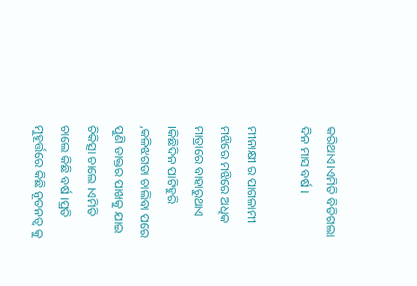କରିଥାଏ।ଏମିତି ବିତିଗଲା ଦିନ ମାସ ବର୍ଷ ।

ମୀନାକ୍ଷୀ ର ପାଗଳାମୀ ମଝିରେ ମଝିରେ ଅଧିକ ମାତ୍ରାରେ ବାହାରୁଥାଏ ।କିଛିଦିନ ପାଟିହୁରି ,କଳିଝଗଡା ଚାଲିବା ପରେ ପୁଣି ଡାକ୍ତର ପାଖକୁ ଯାଇ ଚିକିତ୍ସା ଚାଲେ ।ଏମିତି ଚାଲେ କିଛି ବର୍ଷ ।ପ୍ରତି ମୁହୂର୍ତ୍ତରେ କିଛି ନୂତନତ୍ୱ କୁ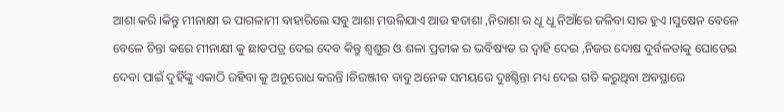ଆଶା କରି ।କିନ୍ତୁ ମୀନାକ୍ଷୀ ର ପାଗଳାମୀ ବାହାରିଲେ ସବୁ ଆଶା ମଉଳିଯାଏ ଆଉ ହତାଶା ,ନିରାଶା ର ଧୂ ଧୂ ନିଆଁରେ ଜଳିବା ସାର ହୁଏ ।ସୁଷେନ ବେଳେ ବେଳେ ଚିନ୍ତା କରେ ମୀନାକ୍ଷୀ କୁ ଛାଡପତ୍ର ଦେଇ ଦେବ କିନ୍ତୁ ଶ୍ୱଶୁର ଓ ଶଳା ପ୍ରତୀକ ର ଭବିଷ୍ୟତ ର ଦ୍ୱାହି ଦେଇ ,ନିଜର ଦୋଷ ଦୁର୍ବଳତାକୁ ଘୋଡେଇ ଦେବା ପାଇଁ ଦୁହିଁଙ୍କୁ ଏକାଠି ରହିବା କୁ ଅନୁରୋଧ କରନ୍ତି ।ଚିରଞ୍ଜୀବ ବାବୁ ଅନେକ ସମୟରେ ଦୁଃଶ୍ଚିନ୍ତା ମଧ୍ୟ ଦେଇ ଗତି କରୁଥିବା ଅବସ୍ଥାରେ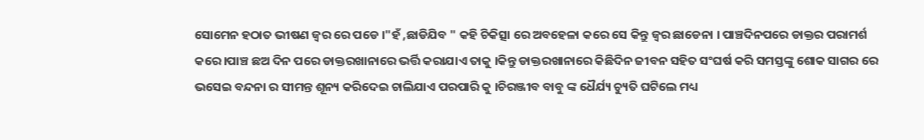ସୋମେନ ହଠାତ ଭୀଷଣ ଜ୍ୱର ରେ ପଡେ ।"ହଁ ,ଛାଡିଯିବ " କହି ଚିକିତ୍ସା ରେ ଅବହେଳା କରେ ସେ କିନ୍ତୁ ଜ୍ୱର ଛାଡେନା । ପାଞ୍ଚଦିନପରେ ଡାକ୍ତର ପରାମର୍ଶ କରେ ।ପାଞ୍ଚ ଛଅ ଦିନ ପରେ ଡାକ୍ତରଖାନାରେ ଭର୍ତ୍ତି କରାଯାଏ ତାକୁ ।କିନ୍ତୁ ଡାକ୍ତରଖାନାରେ କିଛିଦିନ ଜୀବନ ସହିତ ସଂଘର୍ଷ କରି ସମସ୍ତଙ୍କୁ ଶୋକ ସାଗର ରେ ଭସେଇ ବନ୍ଦନା ର ସୀମନ୍ତ ଶୂନ୍ୟ କରିଦେଇ ଚାଲିଯାଏ ପରପାରି କୁ ।ଚିରଞ୍ଜୀବ ବାବୁ ଙ୍କ ଧୈର୍ଯ୍ୟ ଚ୍ୟୁତି ଘଟିଲେ ମଧ୍ୟ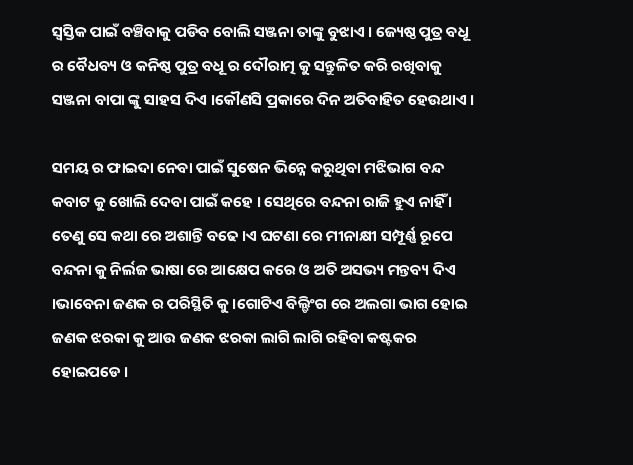ସ୍ୱସ୍ତିକ ପାଇଁ ବଞ୍ଚିବାକୁ ପଡିବ ବୋଲି ସଞ୍ଜନା ତାଙ୍କୁ ବୁଝାଏ । ଜ୍ୟେଷ୍ଠ ପୁତ୍ର ବଧୂ ର ବୈଧବ୍ୟ ଓ କନିଷ୍ଠ ପୁତ୍ର ବଧୂ ର ଦୌରାତ୍ମ କୁ ସନ୍ତୁଳିତ କରି ରଖିବାକୁ ସଞ୍ଜନା ବାପା ଙ୍କୁ ସାହସ ଦିଏ ।କୌଣସି ପ୍ରକାରେ ଦିନ ଅତିବାହିତ ହେଉଥାଏ ।

ସମୟ ର ଫାଇଦା ନେବା ପାଇଁ ସୁଷେନ ଭିନ୍ନେ କରୁଥିବା ମଝିଭାଗ ବନ୍ଦ କବାଟ କୁ ଖୋଲି ଦେବା ପାଇଁ କହେ । ସେଥିରେ ବନ୍ଦନା ରାଜି ହୁଏ ନାହିଁ । ତେଣୁ ସେ କଥା ରେ ଅଶାନ୍ତି ବଢେ ।ଏ ଘଟଣା ରେ ମୀନାକ୍ଷୀ ସମ୍ପୂର୍ଣ୍ଣ ରୂପେ ବନ୍ଦନା କୁ ନିର୍ଲଜ ଭାଷା ରେ ଆକ୍ଷେପ କରେ ଓ ଅତି ଅସଭ୍ୟ ମନ୍ତବ୍ୟ ଦିଏ ।ଭାବେନା ଜଣକ ର ପରିସ୍ଥିତି କୁ ।ଗୋଟିଏ ବିଲ୍ଡିଂଗ ରେ ଅଲଗା ଭାଗ ହୋଇ ଜଣକ ଝରକା କୁ ଆଉ ଜଣକ ଝରକା ଲାଗି ଲାଗି ରହିବା କଷ୍ଟକର ହୋଇପଡେ ।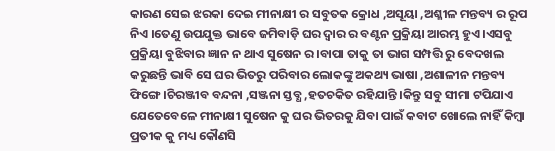କାରଣ ସେଇ ଝରକା ଦେଇ ମୀନାକ୍ଷୀ ର ସବୁତକ କ୍ରୋଧ ,ଅସୂୟା ,ଅଶ୍ଳୀଳ ମନ୍ତବ୍ୟ ର ରୂପ ନିଏ ।ତେଣୁ ଉପଯୁକ୍ତ ଭାବେ ଜମିବାଡ଼ି ଘର ଦ୍ୱାର ର ବଣ୍ଟନ ପ୍ରକ୍ରିୟା ଆରମ୍ଭ ହୁଏ ।ଏସବୁ ପ୍ରକ୍ରିୟା ବୁଝିବାର ଜ୍ଞାନ ନ ଥାଏ ସୁଷେନ ର ।ବାପା ତାକୁ ତା ଭାଗ ସମ୍ପତ୍ତି ରୁ ବେଦଖଲ କରୁଛନ୍ତି ଭାବି ସେ ଘର ଭିତରୁ ପରିବାର ଲୋକଙ୍କୁ ଅକଥ୍ୟ ଭାଷା ,ଅଶାଳୀନ ମନ୍ତବ୍ୟ ଫିଙ୍ଗେ ।ଚିରଞ୍ଜୀବ ବନ୍ଦନା ,ସଞ୍ଜନା ସ୍ତବ୍ଧ ,ହତଚକିତ ରହିଯାନ୍ତି ।କିନ୍ତୁ ସବୁ ସୀମା ଟପିଯାଏ ଯେତେବେଳେ ମୀନାକ୍ଷୀ ସୁଷେନ କୁ ଘର ଭିତରକୁ ଯିବା ପାଇଁ କବାଟ ଖୋଲେ ନାହିଁ କିମ୍ବା ପ୍ରତୀକ କୁ ମଧ୍ୟ କୌଣସି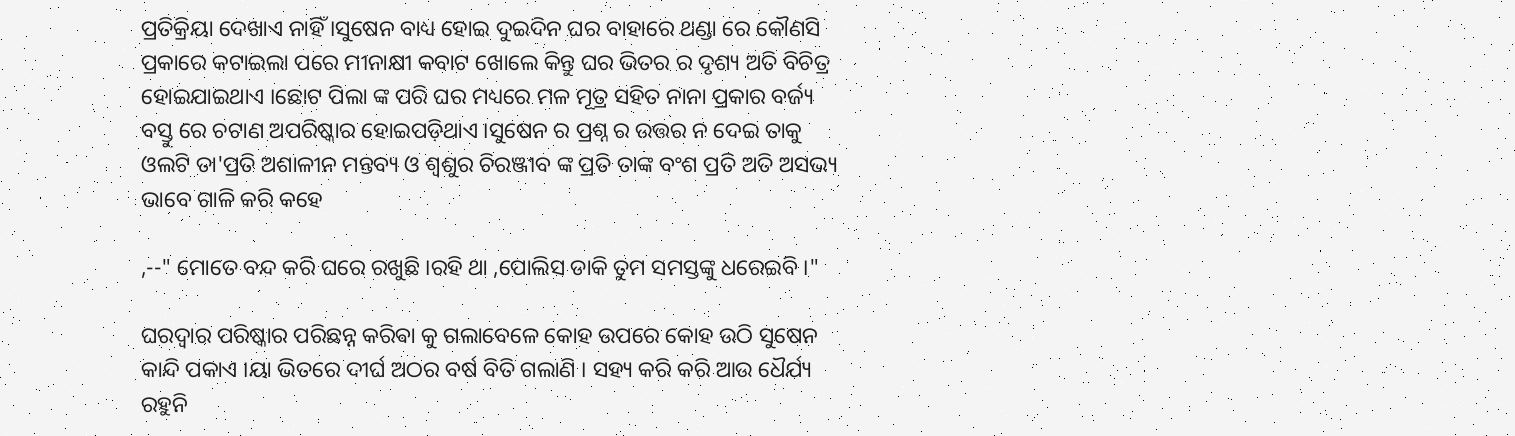ପ୍ରତିକ୍ରିୟା ଦେଖାଏ ନାହିଁ ।ସୁଷେନ ବାଧ୍ୟ ହୋଇ ଦୁଇଦିନ ଘର ବାହାରେ ଥଣ୍ଡା ରେ କୌଣସି ପ୍ରକାରେ କଟାଇଲା ପରେ ମୀନାକ୍ଷୀ କବାଟ ଖୋଲେ କିନ୍ତୁ ଘର ଭିତର ର ଦୃଶ୍ୟ ଅତି ବିଚିତ୍ର ହୋଇଯାଇଥାଏ ।ଛୋଟ ପିଲା ଙ୍କ ପରି ଘର ମଧ୍ୟରେ ମଳ ମୂତ୍ର ସହିତ ନାନା ପ୍ରକାର ବର୍ଜ୍ୟ ବସ୍ତୁ ରେ ଚଟାଣ ଅପରିଷ୍କାର ହୋଇପଡ଼ିଥାଏ ।ସୁଷେନ ର ପ୍ରଶ୍ନ ର ଉତ୍ତର ନ ଦେଇ ତାକୁ ଓଲଟି ତା'ପ୍ରତି ଅଶାଳୀନ ମନ୍ତବ୍ୟ ଓ ଶ୍ୱଶୁର ଚିରଞ୍ଜୀବ ଙ୍କ ପ୍ରତି ତାଙ୍କ ବଂଶ ପ୍ରତି ଅତି ଅସଭ୍ୟ ଭାବେ ଗାଳି କରି କହେ

,--" ମୋତେ ବନ୍ଦ କରି ଘରେ ରଖୁଛି ।ରହି ଥା ,ପୋଲିସ ଡାକି ତୁମ ସମସ୍ତଙ୍କୁ ଧରେଇବି ।"

ଘରଦ୍ୱାର ପରିଷ୍କାର ପରିଛନ୍ନ କରିଵା କୁ ଗଲାବେଳେ କୋହ ଉପରେ କୋହ ଉଠି ସୁଷେନ କାନ୍ଦି ପକାଏ ।ୟା ଭିତରେ ଦୀର୍ଘ ଅଠର ବର୍ଷ ବିତି ଗଲାଣି । ସହ୍ୟ କରି କରି ଆଉ ଧୈର୍ଯ୍ୟ ରହୁନି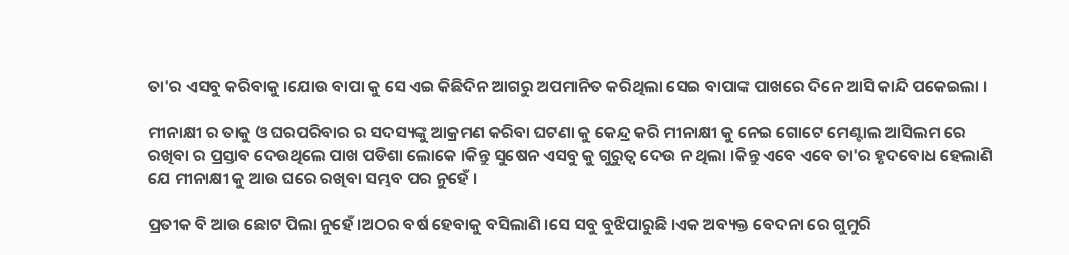ତା'ର ଏସବୁ କରିବାକୁ ।ଯୋଉ ବାପା କୁ ସେ ଏଇ କିଛିଦିନ ଆଗରୁ ଅପମାନିତ କରିଥିଲା ସେଇ ବାପାଙ୍କ ପାଖରେ ଦିନେ ଆସି କାନ୍ଦି ପକେଇଲା ।

ମୀନାକ୍ଷୀ ର ତାକୁ ଓ ଘରପରିବାର ର ସଦସ୍ୟଙ୍କୁ ଆକ୍ରମଣ କରିବା ଘଟଣା କୁ କେନ୍ଦ୍ର କରି ମୀନାକ୍ଷୀ କୁ ନେଇ ଗୋଟେ ମେଣ୍ଟାଲ ଆସିଲମ ରେ ରଖିବା ର ପ୍ରସ୍ତାବ ଦେଉଥିଲେ ପାଖ ପଡିଶା ଲୋକେ ।କିନ୍ତୁ ସୁଷେନ ଏସବୁ କୁ ଗୁରୁତ୍ୱ ଦେଉ ନ ଥିଲା ।କିନ୍ତୁ ଏବେ ଏବେ ତା'ର ହୃଦବୋଧ ହେଲାଣି ଯେ ମୀନାକ୍ଷୀ କୁ ଆଉ ଘରେ ରଖିବା ସମ୍ଭବ ପର ନୁହେଁ ।

ପ୍ରତୀକ ବି ଆଉ ଛୋଟ ପିଲା ନୁହେଁ ।ଅଠର ବର୍ଷ ହେବାକୁ ବସିଲାଣି ।ସେ ସବୁ ବୁଝିପାରୁଛି ।ଏକ ଅବ୍ୟକ୍ତ ବେଦନା ରେ ଗୁମୁରି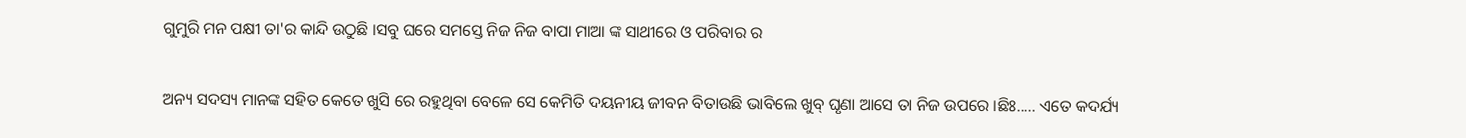ଗୁମୁରି ମନ ପକ୍ଷୀ ତା'ର କାନ୍ଦି ଉଠୁଛି ।ସବୁ ଘରେ ସମସ୍ତେ ନିଜ ନିଜ ବାପା ମାଆ ଙ୍କ ସାଥୀରେ ଓ ପରିବାର ର

ଅନ୍ୟ ସଦସ୍ୟ ମାନଙ୍କ ସହିତ କେତେ ଖୁସି ରେ ରହୁଥିବା ବେଳେ ସେ କେମିତି ଦୟନୀୟ ଜୀବନ ବିତାଉଛି ଭାବିଲେ ଖୁବ୍ ଘୃଣା ଆସେ ତା ନିଜ ଉପରେ ।ଛିଃ..... ଏତେ କଦର୍ଯ୍ୟ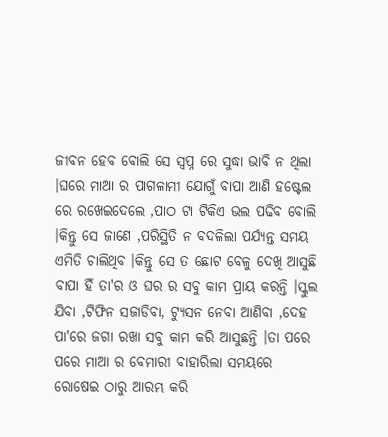ଜୀବନ ହେବ ବୋଲି ସେ ସ୍ବପ୍ନ ରେ ସୁଦ୍ଧା ଭାବି ନ ଥିଲା ।ଘରେ ମାଆ ର ପାଗଳାମୀ ଯୋଗୁଁ ବାପା ଆଣି ହଷ୍ଟେଲ ରେ ରଖେଇଦେଲେ ,ପାଠ ଟା ଟିକିଏ ଭଲ ପଢିବ ବୋଲି ।କିନ୍ତୁ ସେ ଜାଣେ ,ପରିସ୍ଥିତି ନ ବଦଳିଲା ପର୍ଯ୍ୟନ୍ତ ସମୟ ଏମିତି ଚାଲିଥିବ ।କିନ୍ତୁ ସେ ତ ଛୋଟ ବେଳୁ ଦେଖି ଆସୁଛି ବାପା ହିଁ ତା'ର ଓ ଘର ର ସବୁ କାମ ପ୍ରାୟ କରନ୍ତି ।ସ୍କୁଲ ଯିବା ,ଟିଫିନ ସଜାଡିବା, ଟ୍ୟୁସନ ନେବା ଆଣିବା ,ଦେହ ପା'ରେ ଜଗା ରଖା ସବୁ କାମ କରି ଆସୁଛନ୍ତି ।ତା ପରେ ପରେ ମାଆ ର ବେମାରୀ ବାହାରିଲା ସମୟରେ ରୋଷେଇ ଠାରୁ ଆରମ୍ଭ କରି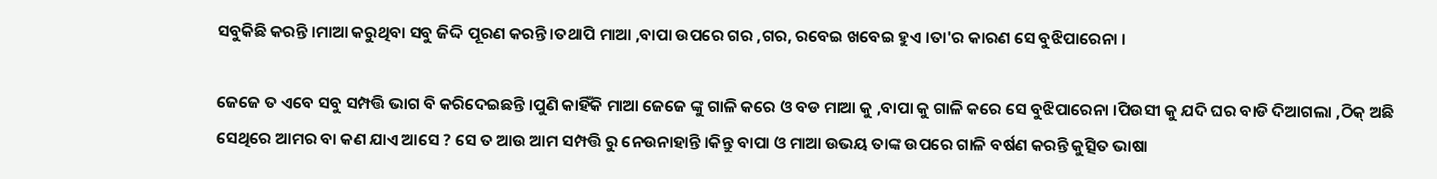ସବୁକିଛି କରନ୍ତି ।ମାଆ କରୁଥିବା ସବୁ ଜିଦ୍ଦି ପୂରଣ କରନ୍ତି ।ତଥାପି ମାଆ ,ବାପା ଉପରେ ଗର ,ଗର, ରବେଇ ଖବେଇ ହୁଏ ।ତା'ର କାରଣ ସେ ବୁଝିପାରେନା ।

ଜେଜେ ତ ଏବେ ସବୁ ସମ୍ପତ୍ତି ଭାଗ ବି କରିଦେଇଛନ୍ତି ।ପୁଣି କାହିଁକି ମାଆ ଜେଜେ ଙ୍କୁ ଗାଳି କରେ ଓ ବଡ ମାଆ କୁ ,ବାପା କୁ ଗାଳି କରେ ସେ ବୁଝିପାରେନା ।ପିଉସୀ କୁ ଯଦି ଘର ବାଡି ଦିଆଗଲା ,ଠିକ୍ ଅଛି ସେଥିରେ ଆମର ବା କଣ ଯାଏ ଆସେ ? ସେ ତ ଆଉ ଆମ ସମ୍ପତ୍ତି ରୁ ନେଉନାହାନ୍ତି ।କିନ୍ତୁ ବାପା ଓ ମାଆ ଉଭୟ ତାଙ୍କ ଉପରେ ଗାଳି ବର୍ଷଣ କରନ୍ତି କୁତ୍ସିତ ଭାଷା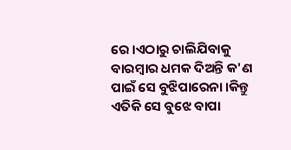ରେ ।ଏଠାରୁ ଚାଲିଯିବାକୁ ବାରମ୍ବାର ଧମକ ଦିଅନ୍ତି କ'ଣ ପାଇଁ ସେ ବୁଝିପାରେନା ।କିନ୍ତୁ ଏତିକି ସେ ବୁଝେ ବାପା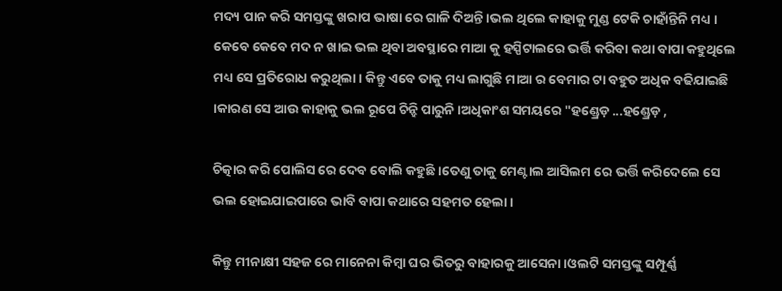ମଦ୍ୟ ପାନ କରି ସମସ୍ତଙ୍କୁ ଖରାପ ଭାଷା ରେ ଗାଳି ଦିଅନ୍ତି ।ଭଲ ଥିଲେ କାହାକୁ ମୁଣ୍ଡ ଟେକି ଚାହାଁନ୍ତିନି ମଧ୍ୟ । କେବେ କେବେ ମଦ ନ ଖାଇ ଭଲ ଥିବା ଅବସ୍ଥାରେ ମାଆ କୁ ହସ୍ପିଟାଲରେ ଭର୍ତ୍ତି କରିବା କଥା ବାପା କହୁଥିଲେ ମଧ୍ୟ ସେ ପ୍ରତିରୋଧ କରୁଥିଲା । କିନ୍ତୁ ଏବେ ତାକୁ ମଧ୍ୟ ଲାଗୁଛି ମାଆ ର ବେମାର ଟା ବହୁତ ଅଧିକ ବଢିଯାଇଛି ।କାରଣ ସେ ଆଉ କାହାକୁ ଭଲ ରୂପେ ଚିନ୍ହି ପାରୁନି ।ଅଧିକାଂଶ ସମୟରେ "ହଣ୍ଡ୍ରେଡ଼ ...ହଣ୍ଡ୍ରେଡ଼ ,

ଚିତ୍କାର କରି ପୋଲିସ ରେ ଦେବ ବୋଲି କହୁଛି ।ତେଣୁ ତାକୁ ମେଣ୍ଟାଲ ଆସିଲମ ରେ ଭର୍ତ୍ତି କରିଦେଲେ ସେ ଭଲ ହୋଇଯାଇପାରେ ଭାବି ବାପା କଥାରେ ସହମତ ହେଲା ।

କିନ୍ତୁ ମୀନାକ୍ଷୀ ସହଜ ରେ ମାନେନା କିମ୍ବା ଘର ଭିତରୁ ବାହାରକୁ ଆସେନା ।ଓଲଟି ସମସ୍ତଙ୍କୁ ସମ୍ପୂର୍ଣ୍ଣ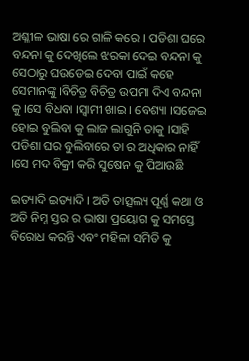ଅଶ୍ଳୀଳ ଭାଷା ରେ ଗାଳି କରେ । ପଡିଶା ଘରେ ବନ୍ଦନା କୁ ଦେଖିଲେ ଝରକା ଦେଇ ବନ୍ଦନା କୁ ସେଠାରୁ ଘଉଡେଇ ଦେବା ପାଇଁ କହେ ସେମାନଙ୍କୁ ।ବିଚିତ୍ର ବିଚିତ୍ର ଉପମା ଦିଏ ବନ୍ଦନା କୁ ।ସେ ବିଧବା ।ସ୍ୱାମୀ ଖାଇ । ବେଶ୍ୟା ।ସଜେଇ ହୋଇ ବୁଲିବା କୁ ଲାଜ ଲାଗୁନି ତାକୁ ।ସାହି ପଡିଶା ଘର ବୁଲିବାରେ ତା ର ଅଧିକାର ନାହିଁ ।ସେ ମଦ ବିକ୍ରୀ କରି ସୁଷେନ କୁ ପିଆଉଛି

ଇତ୍ୟାଦି ଇତ୍ୟାଦି । ଅତି ତାତ୍ସଲ୍ୟ ପୂର୍ଣ୍ଣ କଥା ଓ ଅତି ନିମ୍ନ ସ୍ତର ର ଭାଷା ପ୍ରୟୋଗ କୁ ସମସ୍ତେ ବିରୋଧ କରନ୍ତି ଏବଂ ମହିଳା ସମିତି କୁ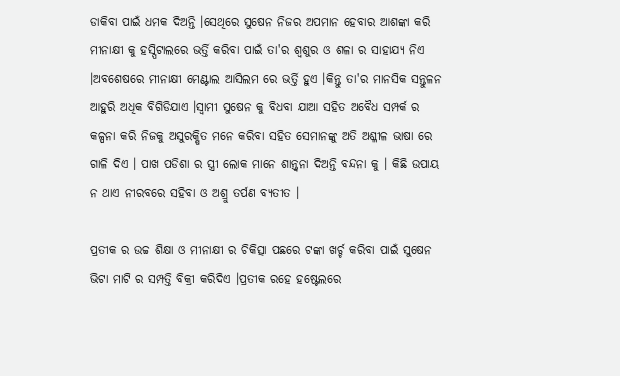ଡାକିବା ପାଇଁ ଧମକ ଦିଅନ୍ତି ।ସେଥିରେ ସୁଷେନ ନିଜର ଅପମାନ ହେବାର ଆଶଙ୍କା କରି ମୀନାକ୍ଷୀ କୁ ହସ୍ପିଟାଲରେ ଭର୍ତ୍ତି କରିବା ପାଇଁ ତା'ର ଶ୍ୱଶୁର ଓ ଶଳା ର ସାହାଯ୍ୟ ନିଏ ।ଅବଶେଷରେ ମୀନାକ୍ଷୀ ମେଣ୍ଟାଲ ଆସିଲମ ରେ ଭର୍ତ୍ତି ହୁଏ ।କିନ୍ତୁ ତା'ର ମାନସିକ ସନ୍ତୁଳନ ଆହୁରି ଅଧିକ ବିଗିଡିଯାଏ ।ସ୍ୱାମୀ ସୁଷେନ କୁ ବିଧବା ଯାଆ ସହିତ ଅବୈଧ ସମ୍ପର୍କ ର କଳ୍ପନା କରି ନିଜକୁ ଅସୁରକ୍ଷିତ ମନେ କରିବା ସହିତ ସେମାନଙ୍କୁ ଅତି ଅଶ୍ଳୀଳ ଭାଷା ରେ ଗାଳି ଦିଏ । ପାଖ ପଡିଶା ର ସ୍ତ୍ରୀ ଲୋକ ମାନେ ଶାନ୍ତ୍ୱନା ଦିଅନ୍ତି ବନ୍ଦନା କୁ । କିଛି ଉପାୟ ନ ଥାଏ ନୀରବରେ ସହିବା ଓ ଅଶ୍ରୁ ତର୍ପଣ ବ୍ୟତୀତ ।

ପ୍ରତୀକ ର ଉଚ୍ଚ ଶିକ୍ଷା ଓ ମୀନାକ୍ଷୀ ର ଚିକିତ୍ସା ପଛରେ ଟଙ୍କା ଖର୍ଚ୍ଚ କରିବା ପାଇଁ ସୁଷେନ ଭିଟା ମାଟି ର ସମ୍ପତ୍ତି ବିକ୍ରୀ କରିଦିଏ ।ପ୍ରତୀକ ରହେ ହଷ୍ଟେଲରେ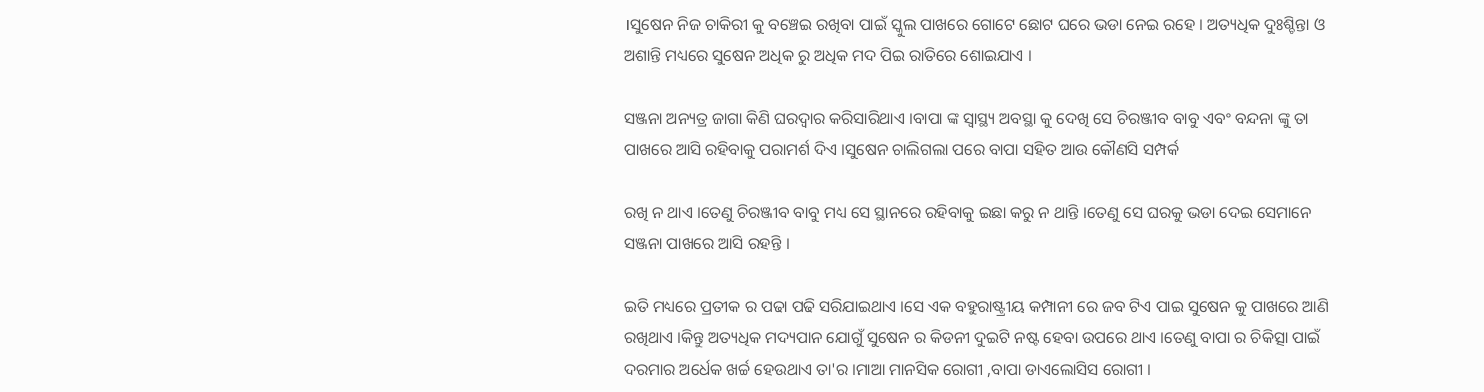।ସୁଷେନ ନିଜ ଚାକିରୀ କୁ ବଞ୍ଚେଇ ରଖିବା ପାଇଁ ସ୍କୁଲ ପାଖରେ ଗୋଟେ ଛୋଟ ଘରେ ଭଡା ନେଇ ରହେ । ଅତ୍ୟଧିକ ଦୁଃଶ୍ଚିନ୍ତା ଓ ଅଶାନ୍ତି ମଧ୍ୟରେ ସୁଷେନ ଅଧିକ ରୁ ଅଧିକ ମଦ ପିଇ ରାତିରେ ଶୋଇଯାଏ ।

ସଞ୍ଜନା ଅନ୍ୟତ୍ର ଜାଗା କିଣି ଘରଦ୍ୱାର କରିସାରିଥାଏ ।ବାପା ଙ୍କ ସ୍ୱାସ୍ଥ୍ୟ ଅବସ୍ଥା କୁ ଦେଖି ସେ ଚିରଞ୍ଜୀବ ବାବୁ ଏବଂ ବନ୍ଦନା ଙ୍କୁ ତା ପାଖରେ ଆସି ରହିବାକୁ ପରାମର୍ଶ ଦିଏ ।ସୁଷେନ ଚାଲିଗଲା ପରେ ବାପା ସହିତ ଆଉ କୌଣସି ସମ୍ପର୍କ

ରଖି ନ ଥାଏ ।ତେଣୁ ଚିରଞ୍ଜୀବ ବାବୁ ମଧ୍ୟ ସେ ସ୍ଥାନରେ ରହିବାକୁ ଇଛା କରୁ ନ ଥାନ୍ତି ।ତେଣୁ ସେ ଘରକୁ ଭଡା ଦେଇ ସେମାନେ ସଞ୍ଜନା ପାଖରେ ଆସି ରହନ୍ତି ।

ଇତି ମଧ୍ୟରେ ପ୍ରତୀକ ର ପଢା ପଢି ସରିଯାଇଥାଏ ।ସେ ଏକ ବହୁରାଷ୍ଟ୍ରୀୟ କମ୍ପାନୀ ରେ ଜବ ଟିଏ ପାଇ ସୁଷେନ କୁ ପାଖରେ ଆଣି ରଖିଥାଏ ।କିନ୍ତୁ ଅତ୍ୟଧିକ ମଦ୍ୟପାନ ଯୋଗୁଁ ସୁଷେନ ର କିଡନୀ ଦୁଇଟି ନଷ୍ଟ ହେବା ଉପରେ ଥାଏ ।ତେଣୁ ବାପା ର ଚିକିତ୍ସା ପାଇଁ ଦରମାର ଅର୍ଧେକ ଖର୍ଚ୍ଚ ହେଉଥାଏ ତା'ର ।ମାଆ ମାନସିକ ରୋଗୀ ,ବାପା ଡାଏଲୋସିସ ରୋଗୀ ।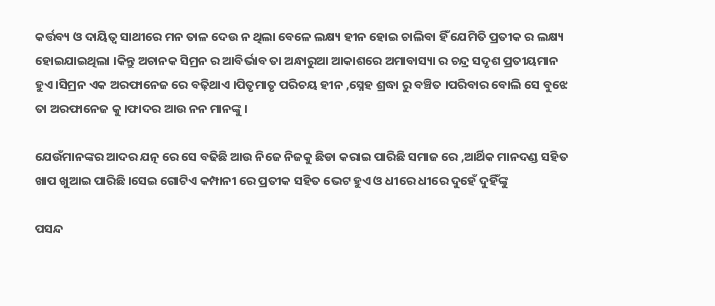କର୍ତ୍ତବ୍ୟ ଓ ଦାୟିତ୍ବ ସାଥୀରେ ମନ ତାଳ ଦେଉ ନ ଥିଲା ବେଳେ ଲକ୍ଷ୍ୟ ହୀନ ହୋଇ ଚାଲିବା ହିଁ ଯେମିତି ପ୍ରତୀକ ର ଲକ୍ଷ୍ୟ ହୋଇଯାଇଥିଲା ।କିନ୍ତୁ ଅଚାନକ ସିମ୍ରନ ର ଆବିର୍ଭାବ ତା ଅନ୍ଧାରୁଆ ଆକାଶରେ ଅମାବାସ୍ୟା ର ଚନ୍ଦ୍ର ସଦୃଶ ପ୍ରତୀୟମାନ ହୁଏ ।ସିମ୍ରନ ଏକ ଅରଫାନେଜ ରେ ବଢ଼ିଥାଏ ।ପିତୃମାତୃ ପରିଚୟ ହୀନ ,ସ୍ନେହ ଶ୍ରଦ୍ଧା ରୁ ବଞ୍ଚିତ ।ପରିବାର ବୋଲି ସେ ବୁଝେ ତା ଅରଫାନେଜ କୁ ।ଫାଦର ଆଉ ନନ ମାନଙ୍କୁ ।

ଯେଉଁମାନଙ୍କର ଆଦର ଯତ୍ନ ରେ ସେ ବଢିଛି ଆଉ ନିଜେ ନିଜକୁ ଛିଡା କରାଇ ପାରିଛି ସମାଜ ରେ ,ଆର୍ଥିକ ମାନଦଣ୍ଡ ସହିତ ଖାପ ଖୁଆଇ ପାରିଛି ।ସେଇ ଗୋଟିଏ କମ୍ପାନୀ ରେ ପ୍ରତୀକ ସହିତ ଭେଟ ହୁଏ ଓ ଧୀରେ ଧୀରେ ଦୁହେଁ ଦୁହିଁଙ୍କୁ

ପସନ୍ଦ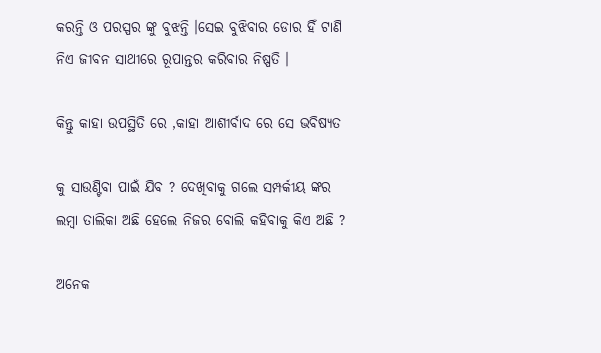କରନ୍ତି ଓ ପରସ୍ପର ଙ୍କୁ ବୁଝନ୍ତି ।ସେଇ ବୁଝିବାର ଡୋର ହିଁ ଟାଣି ନିଏ ଜୀବନ ସାଥୀରେ ରୂପାନ୍ତର କରିବାର ନିଷ୍ପତି ।

କିନ୍ତୁ କାହା ଉପସ୍ଥିତି ରେ ,କାହା ଆଶୀର୍ବାଦ ରେ ସେ ଭବିଷ୍ୟତ

କୁ ସାଉଣ୍ଟିବା ପାଇଁ ଯିବ ? ଦେଖିବାକୁ ଗଲେ ସମ୍ପର୍କୀୟ ଙ୍କର ଲମ୍ବା ତାଲିକା ଅଛି ହେଲେ ନିଜର ବୋଲି କହିବାକୁ କିଏ ଅଛି ?

ଅନେକ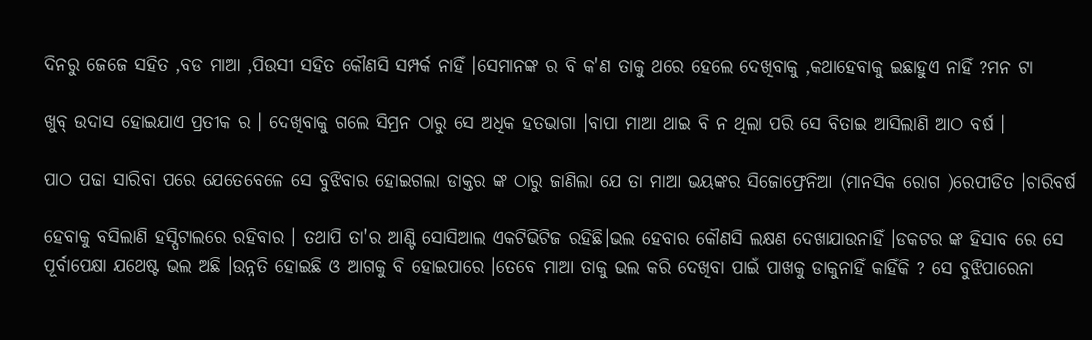ଦିନରୁ ଜେଜେ ସହିତ ,ବଡ ମାଆ ,ପିଉସୀ ସହିତ କୌଣସି ସମ୍ପର୍କ ନାହିଁ ।ସେମାନଙ୍କ ର ବି କ'ଣ ତାକୁ ଥରେ ହେଲେ ଦେଖିବାକୁ ,କଥାହେବାକୁ ଇଛାହୁଏ ନାହିଁ ?ମନ ଟା

ଖୁବ୍ ଉଦାସ ହୋଇଯାଏ ପ୍ରତୀକ ର । ଦେଖିବାକୁ ଗଲେ ସିମ୍ରନ ଠାରୁ ସେ ଅଧିକ ହତଭାଗା ।ବାପା ମାଆ ଥାଇ ବି ନ ଥିଲା ପରି ସେ ବିତାଇ ଆସିଲାଣି ଆଠ ବର୍ଷ ।

ପାଠ ପଢା ସାରିବା ପରେ ଯେତେବେଳେ ସେ ବୁଝିବାର ହୋଇଗଲା ଡାକ୍ତର ଙ୍କ ଠାରୁ ଜାଣିଲା ଯେ ତା ମାଆ ଭୟଙ୍କର ସିଜୋଫ୍ରେନିଆ (ମାନସିକ ରୋଗ )ରେପୀଡିତ ।ଚାରିବର୍ଷ

ହେବାକୁ ବସିଲାଣି ହସ୍ପିଟାଲରେ ରହିବାର । ତଥାପି ତା'ର ଆଣ୍ଟି ସୋସିଆଲ ଏକଟିଭିଟିଜ ରହିଛି।ଭଲ ହେବାର କୌଣସି ଲକ୍ଷଣ ଦେଖାଯାଉନାହିଁ ।ଡକଟର ଙ୍କ ହିସାବ ରେ ସେ ପୂର୍ବାପେକ୍ଷା ଯଥେଷ୍ଟ ଭଲ ଅଛି ।ଉନ୍ନତି ହୋଇଛି ଓ ଆଗକୁ ବି ହୋଇପାରେ ।ତେବେ ମାଆ ତାକୁ ଭଲ କରି ଦେଖିବା ପାଇଁ ପାଖକୁ ଡାକୁନାହିଁ କାହିଁକି ? ସେ ବୁଝିପାରେନା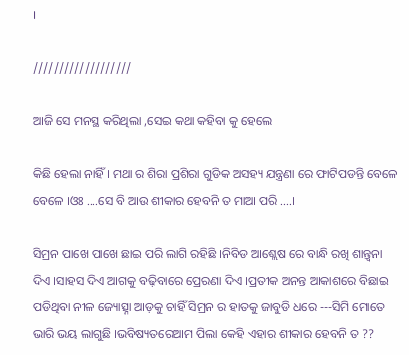।

///////////////////

ଆଜି ସେ ମନସ୍ଥ କରିଥିଲା ,ସେଇ କଥା କହିବା କୁ ହେଲେ

କିଛି ହେଲା ନାହିଁ । ମଥା ର ଶିରା ପ୍ରଶିରା ଗୁଡିକ ଅସହ୍ୟ ଯନ୍ତ୍ରଣା ରେ ଫାଟିପଡନ୍ତି ବେଳେ ବେଳେ ।ଓଃ ....ସେ ବି ଆଉ ଶୀକାର ହେବନି ତ ମାଆ ପରି ....।

ସିମ୍ରନ ପାଖେ ପାଖେ ଛାଇ ପରି ଲାଗି ରହିଛି ।ନିବିଡ ଆଶ୍ଲେଷ ରେ ବାନ୍ଧି ରଖି ଶାନ୍ତ୍ୱନା ଦିଏ ।ସାହସ ଦିଏ ଆଗକୁ ବଢ଼ିବାରେ ପ୍ରେରଣା ଦିଏ ।ପ୍ରତୀକ ଅନନ୍ତ ଆକାଶରେ ବିଛାଇ ପଡିଥିବା ନୀଳ ଜ୍ୟୋତ୍ସ୍ନା ଆଡ଼କୁ ଚାହିଁ ସିମ୍ରନ ର ହାତକୁ ଜାବୁଡି ଧରେ ---ସିମି ମୋତେ ଭାରି ଭୟ ଲାଗୁଛି ।ଭବିଷ୍ୟତରେଆମ ପିଲା କେହି ଏହାର ଶୀକାର ହେବନି ତ ??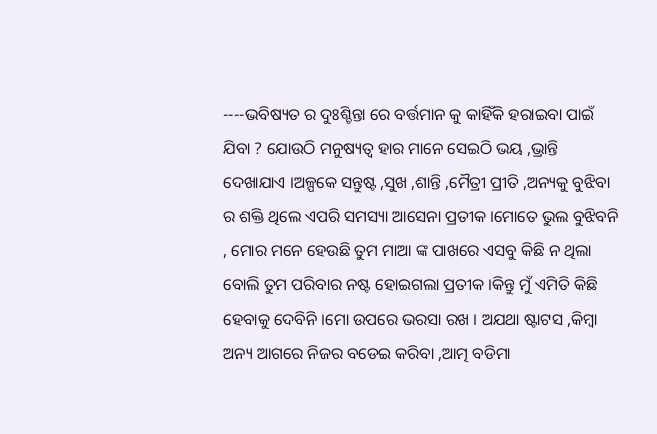----ଭବିଷ୍ୟତ ର ଦୁଃଶ୍ଚିନ୍ତା ରେ ବର୍ତ୍ତମାନ କୁ କାହିଁକି ହରାଇବା ପାଇଁ ଯିବା ? ଯୋଉଠି ମନୁଷ୍ୟତ୍ୱ ହାର ମାନେ ସେଇଠି ଭୟ ,ଭ୍ରାନ୍ତି ଦେଖାଯାଏ ।ଅଳ୍ପକେ ସନ୍ତୁଷ୍ଟ ,ସୁଖ ,ଶାନ୍ତି ,ମୈତ୍ରୀ ପ୍ରୀତି ,ଅନ୍ୟକୁ ବୁଝିବା ର ଶକ୍ତି ଥିଲେ ଏପରି ସମସ୍ୟା ଆସେନା ପ୍ରତୀକ ।ମୋତେ ଭୁଲ ବୁଝିବନି , ମୋର ମନେ ହେଉଛି ତୁମ ମାଆ ଙ୍କ ପାଖରେ ଏସବୁ କିଛି ନ ଥିଲା ବୋଲି ତୁମ ପରିବାର ନଷ୍ଟ ହୋଇଗଲା ପ୍ରତୀକ ।କିନ୍ତୁ ମୁଁ ଏମିତି କିଛି ହେବାକୁ ଦେବିନି ।ମୋ ଉପରେ ଭରସା ରଖ । ଅଯଥା ଷ୍ଟାଟସ ,କିମ୍ବା ଅନ୍ୟ ଆଗରେ ନିଜର ବଡେଇ କରିବା ,ଆତ୍ମ ବଡିମା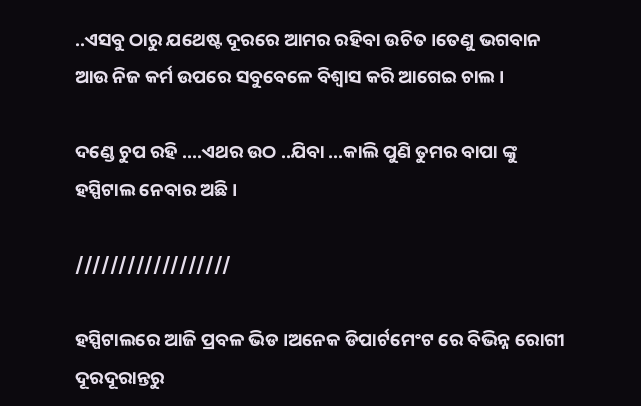..ଏସବୁ ଠାରୁ ଯଥେଷ୍ଟ ଦୂରରେ ଆମର ରହିବା ଉଚିତ ।ତେଣୁ ଭଗବାନ ଆଉ ନିଜ କର୍ମ ଉପରେ ସବୁବେଳେ ବିଶ୍ୱାସ କରି ଆଗେଇ ଚାଲ ।

ଦଣ୍ଡେ ଚୁପ ରହି ....ଏଥର ଉଠ ..ଯିବା ...କାଲି ପୁଣି ତୁମର ବାପା ଙ୍କୁ ହସ୍ପିଟାଲ ନେବାର ଅଛି ।

//////////////////

ହସ୍ପିଟାଲରେ ଆଜି ପ୍ରବଳ ଭିଡ ।ଅନେକ ଡିପାର୍ଟମେଂଟ ରେ ବିଭିନ୍ନ ରୋଗୀ ଦୂରଦୂରାନ୍ତରୁ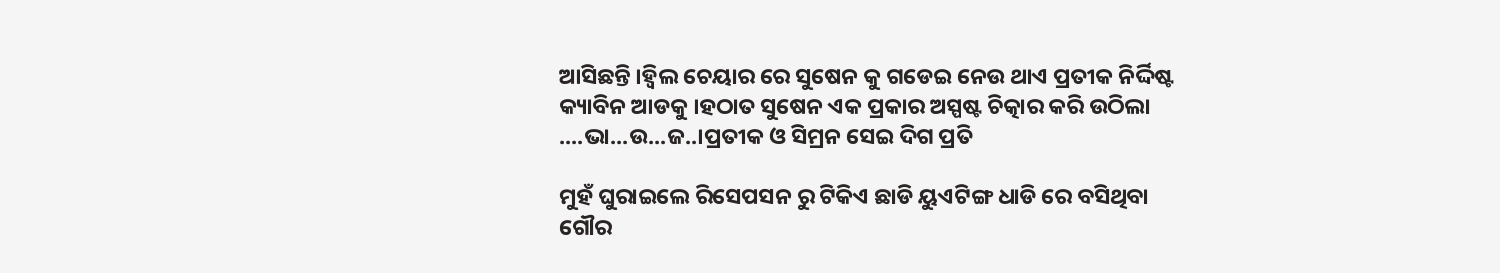ଆସିଛନ୍ତି ।ହ୍ବିଲ ଚେୟାର ରେ ସୁଷେନ କୁ ଗଡେଇ ନେଉ ଥାଏ ପ୍ରତୀକ ନିର୍ଦ୍ଦିଷ୍ଟ କ୍ୟାବିନ ଆଡକୁ ।ହଠାତ ସୁଷେନ ଏକ ପ୍ରକାର ଅସ୍ପଷ୍ଟ ଚିତ୍କାର କରି ଉଠିଲା ....ଭା...ଉ...ଜ..।ପ୍ରତୀକ ଓ ସିମ୍ରନ ସେଇ ଦିଗ ପ୍ରତି

ମୁହଁ ଘୁରାଇଲେ ରିସେପସନ ରୁ ଟିକିଏ ଛାଡି ୟୁଏଟିଙ୍ଗ ଧାଡି ରେ ବସିଥିବା ଗୌର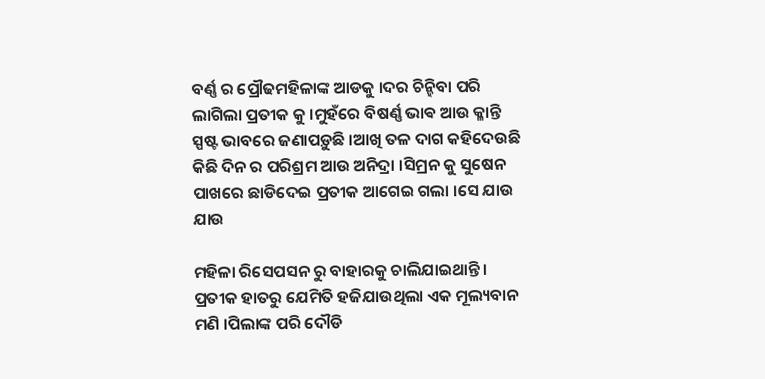ବର୍ଣ୍ଣ ର ପ୍ରୌଢମହିଳାଙ୍କ ଆଡକୁ ।ଦର ଚିନ୍ହିବା ପରି ଲାଗିଲା ପ୍ରତୀକ କୁ ।ମୁହଁରେ ବିଷର୍ଣ୍ଣ ଭାଵ ଆଉ କ୍ଳାନ୍ତି ସ୍ପଷ୍ଟ ଭାବରେ ଜଣାପଡ଼ୁଛି ।ଆଖି ତଳ ଦାଗ କହିଦେଉଛି କିଛି ଦିନ ର ପରିଶ୍ରମ ଆଉ ଅନିଦ୍ରା ।ସିମ୍ରନ କୁ ସୁଷେନ ପାଖରେ ଛାଡିଦେଇ ପ୍ରତୀକ ଆଗେଇ ଗଲା ।ସେ ଯାଉ ଯାଉ

ମହିଳା ରିସେପସନ ରୁ ବାହାରକୁ ଚାଲିଯାଇଥାନ୍ତି । ପ୍ରତୀକ ହାତରୁ ଯେମିତି ହଜିଯାଉଥିଲା ଏକ ମୂଲ୍ୟବାନ ମଣି ।ପିଲାଙ୍କ ପରି ଦୌଡି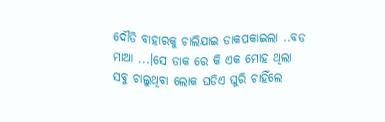ଦୌଡି ବାହାରକୁ ଚାଲିଯାଇ ଡାକପକାଇଲା ..ବଡ ମାଆ ...।ସେ ଡାକ ରେ କି ଏକ ମୋହ ଥିଲା ସବୁ ଚାଲୁଥିବା ଲୋକ ଘଡିଏ ଘୁରି ଚାହିଁଲେ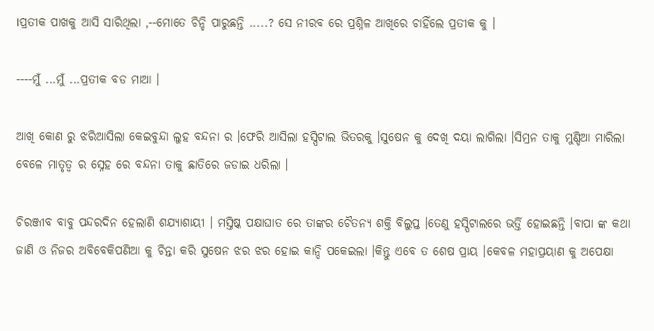।ପ୍ରତୀକ ପାଖକୁ ଆସି ସାରିଥିଲା ,--ମୋତେ ଚିନ୍ହି ପାରୁଛନ୍ତି .....? ସେ ନୀରବ ରେ ପ୍ରଶ୍ନିଳ ଆଖିରେ ଚାହିଁଲେ ପ୍ରତୀକ କୁ ।

----ମୁଁ ...ମୁଁ ...ପ୍ରତୀକ ବଡ ମାଆ ।

ଆଖି କୋଣ ରୁ ଝରିଆସିଲା କେଇବୁନ୍ଦା ଲୁହ ବନ୍ଦନା ର ।ଫେରି ଆସିଲା ହସ୍ପିଟାଲ ଭିତରକୁ ।ସୁଷେନ କୁ ଦେଖି ଦୟା ଲାଗିଲା ।ସିମ୍ରନ ତାକୁ ମୁଣ୍ଡିଆ ମାରିଲା ବେଳେ ମାତୃତ୍ବ ର ସ୍ନେହ ରେ ବନ୍ଦନା ତାକୁ ଛାତିରେ ଜଡାଇ ଧରିଲା ।

ଚିରଞ୍ଜୀବ ବାବୁ ପନ୍ଦରଦିନ ହେଲାଣି ଶଯ୍ୟାଶାୟୀ । ମସ୍ତିଷ୍କ ପକ୍ଷାଘାତ ରେ ତାଙ୍କର ଚୈତନ୍ୟ ଶକ୍ତି ବିଲୁପ୍ତ ।ତେଣୁ ହସ୍ପିଟାଲରେ ଭର୍ତ୍ତି ହୋଇଛନ୍ତି ।ବାପା ଙ୍କ କଥା ଜାଣି ଓ ନିଜର ଅବିବେକିପଣିଆ କୁ ଚିନ୍ତା କରି ସୁଷେନ ଝର ଝର ହୋଇ କାନ୍ଦି ପକେଇଲା ।କିନ୍ତୁ ଏବେ ତ ଶେଷ ପ୍ରାୟ ।କେବଳ ମହାପ୍ରୟାଣ କୁ ଅପେକ୍ଷା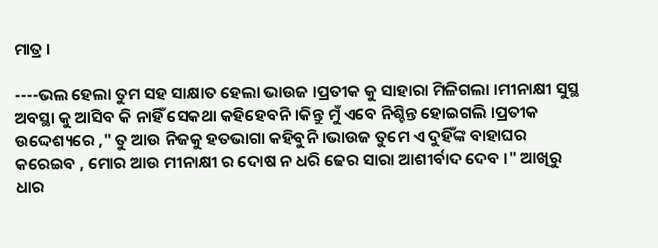ମାତ୍ର ।

----ଭଲ ହେଲା ତୁମ ସହ ସାକ୍ଷାତ ହେଲା ଭାଉଜ ।ପ୍ରତୀକ କୁ ସାହାରା ମିଳିଗଲା ।ମୀନାକ୍ଷୀ ସୁସ୍ଥ ଅବସ୍ଥା କୁ ଆସିବ କି ନାହିଁ ସେକଥା କହିହେବନି ।କିନ୍ତୁ ମୁଁ ଏବେ ନିଶ୍ଚିନ୍ତ ହୋଇଗଲି ।ପ୍ରତୀକ ଉଦ୍ଦେଶ୍ୟରେ ," ତୁ ଆଉ ନିଜକୁ ହତଭାଗା କହିବୁନି ।ଭାଉଜ ତୁମେ ଏ ଦୁହିଁଙ୍କ ବାହାଘର କରେଇବ , ମୋର ଆଉ ମୀନାକ୍ଷୀ ର ଦୋଷ ନ ଧରି ଢେର ସାରା ଆଶୀର୍ବାଦ ଦେବ ।" ଆଖିରୁ ଧାର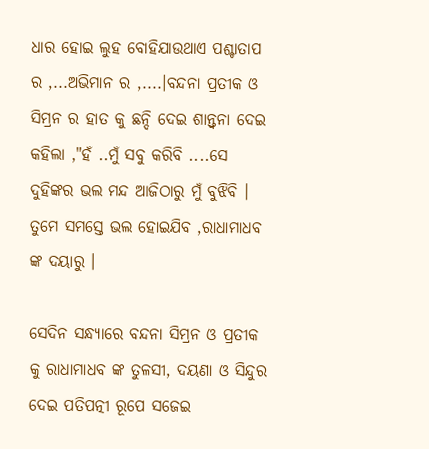ଧାର ହୋଇ ଲୁହ ବୋହିଯାଉଥାଏ ପଶ୍ଚାତାପ ର ,...ଅଭିମାନ ର ,....।ବନ୍ଦନା ପ୍ରତୀକ ଓ ସିମ୍ରନ ର ହାତ କୁ ଛନ୍ଦି ଦେଇ ଶାନ୍ତ୍ୱନା ଦେଇ କହିଲା ,"ହଁ ..ମୁଁ ସବୁ କରିବି ....ସେ ଦୁହିଙ୍କର ଭଲ ମନ୍ଦ ଆଜିଠାରୁ ମୁଁ ବୁଝିବି । ତୁମେ ସମସ୍ତେ ଭଲ ହୋଇଯିବ ,ରାଧାମାଧବ ଙ୍କ ଦୟାରୁ ।

ସେଦିନ ସନ୍ଧ୍ୟାରେ ବନ୍ଦନା ସିମ୍ରନ ଓ ପ୍ରତୀକ କୁ ରାଧାମାଧବ ଙ୍କ ତୁଳସୀ, ଦୟଣା ଓ ସିନ୍ଦୁର ଦେଇ ପତିପତ୍ନୀ ରୂପେ ସଜେଇ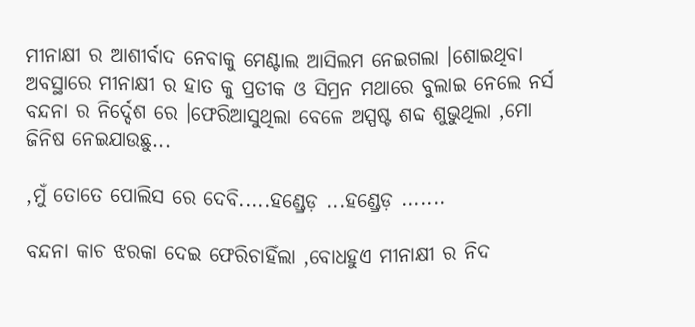ମୀନାକ୍ଷୀ ର ଆଶୀର୍ବାଦ ନେବାକୁ ମେଣ୍ଟାଲ ଆସିଲମ ନେଇଗଲା ।ଶୋଇଥିବା ଅବସ୍ଥାରେ ମୀନାକ୍ଷୀ ର ହାତ କୁ ପ୍ରତୀକ ଓ ସିମ୍ରନ ମଥାରେ ବୁଲାଇ ନେଲେ ନର୍ସ ବନ୍ଦନା ର ନିର୍ଦ୍ଦେଶ ରେ ।ଫେରିଆସୁଥିଲା ବେଳେ ଅସ୍ପଷ୍ଟ ଶବ୍ଦ ଶୁଭୁଥିଲା ,ମୋ ଜିନିଷ ନେଇଯାଉଛୁ...

,ମୁଁ ତୋତେ ପୋଲିସ ରେ ଦେବି.....ହଣ୍ଡ୍ରେଡ଼ ...ହଣ୍ଡ୍ରେଡ଼ .......

ବନ୍ଦନା କାଚ ଝରକା ଦେଇ ଫେରିଚାହିଁଲା ,ବୋଧହୁଏ ମୀନାକ୍ଷୀ ର ନିଦ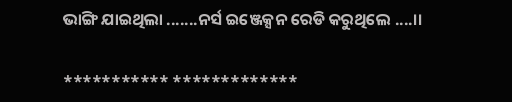ଭାଙ୍ଗି ଯାଇଥିଲା .......ନର୍ସ ଇଞ୍ଜେକ୍ସନ ରେଡି କରୁଥିଲେ ....।।

*********** *************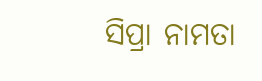ସିପ୍ରା ନାମତା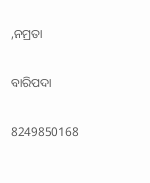,ନମ୍ରତା

ବାରିପଦା

8249850168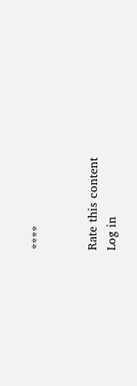****


Rate this content
Log in